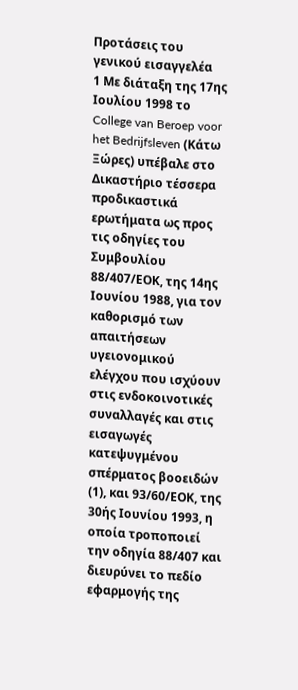Προτάσεις του γενικού εισαγγελέα
1 Με διάταξη της 17ης Ιουλίου 1998 το College van Beroep voor het Bedrijfsleven (Κάτω Ξώρες) υπέβαλε στο Δικαστήριο τέσσερα προδικαστικά ερωτήματα ως προς τις οδηγίες του Συμβουλίου 88/407/ΕΟΚ, της 14ης Ιουνίου 1988, για τον καθορισμό των απαιτήσεων υγειονομικού ελέγχου που ισχύουν στις ενδοκοινοτικές συναλλαγές και στις εισαγωγές κατεψυγμένου σπέρματος βοοειδών (1), και 93/60/ΕΟΚ, της 30ής Ιουνίου 1993, η οποία τροποποιεί την οδηγία 88/407 και διευρύνει το πεδίο εφαρμογής της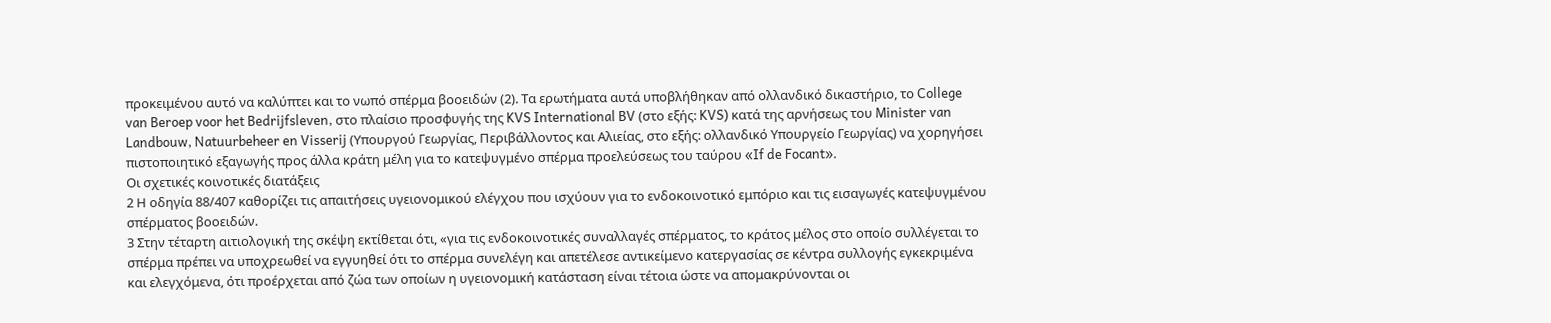προκειμένου αυτό να καλύπτει και το νωπό σπέρμα βοοειδών (2). Τα ερωτήματα αυτά υποβλήθηκαν από ολλανδικό δικαστήριο, το College van Beroep voor het Bedrijfsleven, στο πλαίσιο προσφυγής της KVS International BV (στο εξής: KVS) κατά της αρνήσεως του Minister van Landbouw, Natuurbeheer en Visserij (Υπουργού Γεωργίας, Περιβάλλοντος και Αλιείας, στο εξής: ολλανδικό Υπουργείο Γεωργίας) να χορηγήσει πιστοποιητικό εξαγωγής προς άλλα κράτη μέλη για το κατεψυγμένο σπέρμα προελεύσεως του ταύρου «If de Focant».
Οι σχετικές κοινοτικές διατάξεις
2 Η οδηγία 88/407 καθορίζει τις απαιτήσεις υγειονομικού ελέγχου που ισχύουν για το ενδοκοινοτικό εμπόριο και τις εισαγωγές κατεψυγμένου σπέρματος βοοειδών.
3 Στην τέταρτη αιτιολογική της σκέψη εκτίθεται ότι, «για τις ενδοκοινοτικές συναλλαγές σπέρματος, το κράτος μέλος στο οποίο συλλέγεται το σπέρμα πρέπει να υποχρεωθεί να εγγυηθεί ότι το σπέρμα συνελέγη και απετέλεσε αντικείμενο κατεργασίας σε κέντρα συλλογής εγκεκριμένα και ελεγχόμενα, ότι προέρχεται από ζώα των οποίων η υγειονομική κατάσταση είναι τέτοια ώστε να απομακρύνονται οι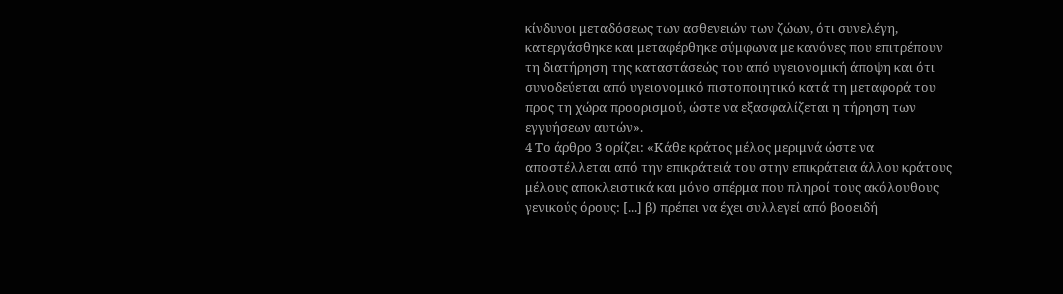κίνδυνοι μεταδόσεως των ασθενειών των ζώων, ότι συνελέγη, κατεργάσθηκε και μεταφέρθηκε σύμφωνα με κανόνες που επιτρέπουν τη διατήρηση της καταστάσεώς του από υγειονομική άποψη και ότι συνοδεύεται από υγειονομικό πιστοποιητικό κατά τη μεταφορά του προς τη χώρα προορισμού, ώστε να εξασφαλίζεται η τήρηση των εγγυήσεων αυτών».
4 Το άρθρο 3 ορίζει: «Κάθε κράτος μέλος μεριμνά ώστε να αποστέλλεται από την επικράτειά του στην επικράτεια άλλου κράτους μέλους αποκλειστικά και μόνο σπέρμα που πληροί τους ακόλουθους γενικούς όρους: [...] β) πρέπει να έχει συλλεγεί από βοοειδή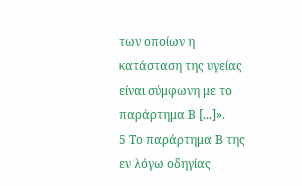των οποίων η κατάσταση της υγείας είναι σύμφωνη με το παράρτημα Β [...]».
5 Το παράρτημα Β της εν λόγω οδηγίας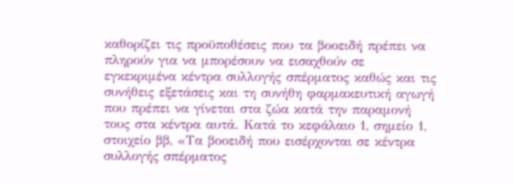καθορίζει τις προϋποθέσεις που τα βοοειδή πρέπει να πληρούν για να μπορέσουν να εισαχθούν σε εγκεκριμένα κέντρα συλλογής σπέρματος καθώς και τις συνήθεις εξετάσεις και τη συνήθη φαρμακευτική αγωγή που πρέπει να γίνεται στα ζώα κατά την παραμονή τους στα κέντρα αυτά. Κατά το κεφάλαιο 1, σημείο 1, στοιχείο ββ, «Τα βοοειδή που εισέρχονται σε κέντρα συλλογής σπέρματος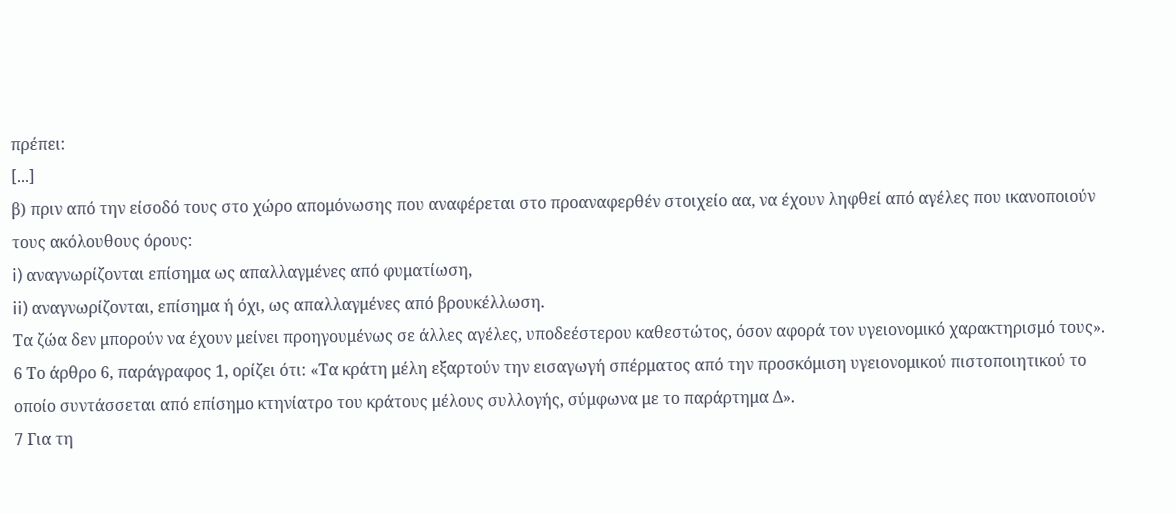πρέπει:
[...]
β) πριν από την είσοδό τους στο χώρο απομόνωσης που αναφέρεται στο προαναφερθέν στοιχείο αα, να έχουν ληφθεί από αγέλες που ικανοποιούν τους ακόλουθους όρους:
i) αναγνωρίζονται επίσημα ως απαλλαγμένες από φυματίωση,
ii) αναγνωρίζονται, επίσημα ή όχι, ως απαλλαγμένες από βρουκέλλωση.
Τα ζώα δεν μπορούν να έχουν μείνει προηγουμένως σε άλλες αγέλες, υποδεέστερου καθεστώτος, όσον αφορά τον υγειονομικό χαρακτηρισμό τους».
6 Το άρθρο 6, παράγραφος 1, ορίζει ότι: «Τα κράτη μέλη εξαρτούν την εισαγωγή σπέρματος από την προσκόμιση υγειονομικού πιστοποιητικού το οποίο συντάσσεται από επίσημο κτηνίατρο του κράτους μέλους συλλογής, σύμφωνα με το παράρτημα Δ».
7 Για τη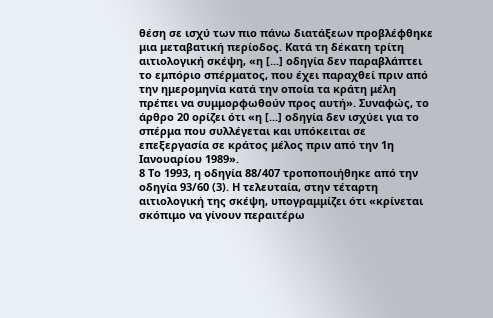θέση σε ισχύ των πιο πάνω διατάξεων προβλέφθηκε μια μεταβατική περίοδος. Κατά τη δέκατη τρίτη αιτιολογική σκέψη, «η [...] οδηγία δεν παραβλάπτει το εμπόριο σπέρματος, που έχει παραχθεί πριν από την ημερομηνία κατά την οποία τα κράτη μέλη πρέπει να συμμορφωθούν προς αυτή». Συναφώς, το άρθρο 20 ορίζει ότι «η [...] οδηγία δεν ισχύει για το σπέρμα που συλλέγεται και υπόκειται σε επεξεργασία σε κράτος μέλος πριν από την 1η Ιανουαρίου 1989».
8 Το 1993, η οδηγία 88/407 τροποποιήθηκε από την οδηγία 93/60 (3). Η τελευταία, στην τέταρτη αιτιολογική της σκέψη, υπογραμμίζει ότι «κρίνεται σκόπιμο να γίνουν περαιτέρω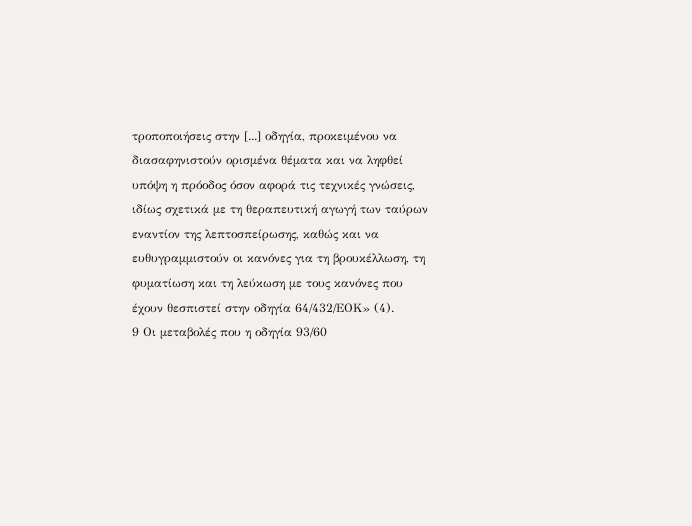τροποποιήσεις στην [...] οδηγία, προκειμένου να διασαφηνιστούν ορισμένα θέματα και να ληφθεί υπόψη η πρόοδος όσον αφορά τις τεχνικές γνώσεις, ιδίως σχετικά με τη θεραπευτική αγωγή των ταύρων εναντίον της λεπτοσπείρωσης, καθώς και να ευθυγραμμιστούν οι κανόνες για τη βρουκέλλωση, τη φυματίωση και τη λεύκωση με τους κανόνες που έχουν θεσπιστεί στην οδηγία 64/432/ΕΟΚ» (4).
9 Οι μεταβολές που η οδηγία 93/60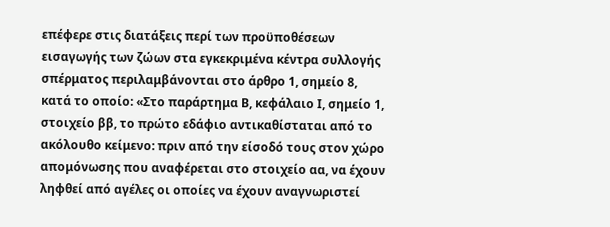επέφερε στις διατάξεις περί των προϋποθέσεων εισαγωγής των ζώων στα εγκεκριμένα κέντρα συλλογής σπέρματος περιλαμβάνονται στο άρθρο 1, σημείο 8, κατά το οποίο: «Στο παράρτημα Β, κεφάλαιο Ι, σημείο 1, στοιχείο ββ, το πρώτο εδάφιο αντικαθίσταται από το ακόλουθο κείμενο: πριν από την είσοδό τους στον χώρο απομόνωσης που αναφέρεται στο στοιχείο αα, να έχουν ληφθεί από αγέλες οι οποίες να έχουν αναγνωριστεί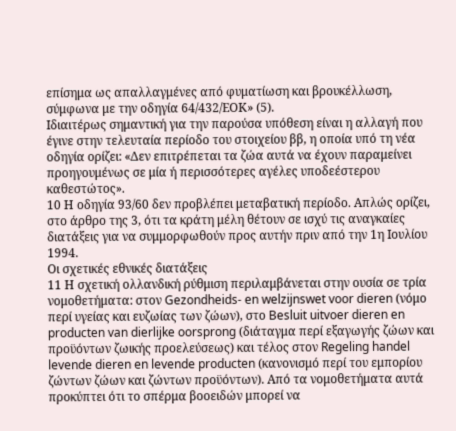επίσημα ως απαλλαγμένες από φυματίωση και βρουκέλλωση, σύμφωνα με την οδηγία 64/432/ΕΟΚ» (5).
Ιδιαιτέρως σημαντική για την παρούσα υπόθεση είναι η αλλαγή που έγινε στην τελευταία περίοδο του στοιχείου ββ, η οποία υπό τη νέα οδηγία ορίζει: «Δεν επιτρέπεται τα ζώα αυτά να έχουν παραμείνει προηγουμένως σε μία ή περισσότερες αγέλες υποδεέστερου καθεστώτος».
10 Η οδηγία 93/60 δεν προβλέπει μεταβατική περίοδο. Απλώς ορίζει, στο άρθρο της 3, ότι τα κράτη μέλη θέτουν σε ισχύ τις αναγκαίες διατάξεις για να συμμορφωθούν προς αυτήν πριν από την 1η Ιουλίου 1994.
Οι σχετικές εθνικές διατάξεις
11 Η σχετική ολλανδική ρύθμιση περιλαμβάνεται στην ουσία σε τρία νομοθετήματα: στον Gezondheids- en welzijnswet voor dieren (νόμο περί υγείας και ευζωίας των ζώων), στο Besluit uitvoer dieren en producten van dierlijke oorsprong (διάταγμα περί εξαγωγής ζώων και προϋόντων ζωικής προελεύσεως) και τέλος στον Regeling handel levende dieren en levende producten (κανονισμό περί του εμπορίου ζώντων ζώων και ζώντων προϋόντων). Από τα νομοθετήματα αυτά προκύπτει ότι το σπέρμα βοοειδών μπορεί να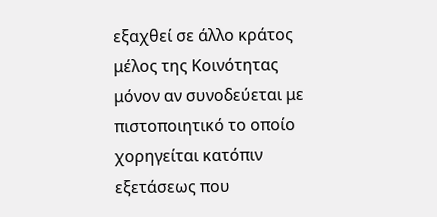εξαχθεί σε άλλο κράτος μέλος της Κοινότητας μόνον αν συνοδεύεται με πιστοποιητικό το οποίο χορηγείται κατόπιν εξετάσεως που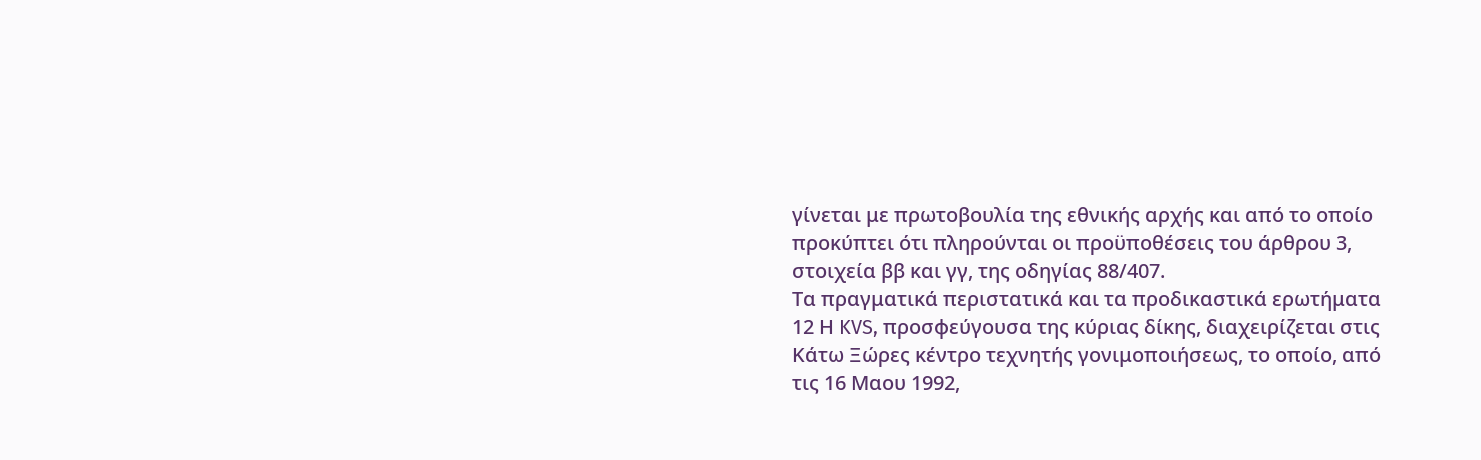γίνεται με πρωτοβουλία της εθνικής αρχής και από το οποίο προκύπτει ότι πληρούνται οι προϋποθέσεις του άρθρου 3, στοιχεία ββ και γγ, της οδηγίας 88/407.
Τα πραγματικά περιστατικά και τα προδικαστικά ερωτήματα
12 Η KVS, προσφεύγουσα της κύριας δίκης, διαχειρίζεται στις Κάτω Ξώρες κέντρο τεχνητής γονιμοποιήσεως, το οποίο, από τις 16 Μαου 1992,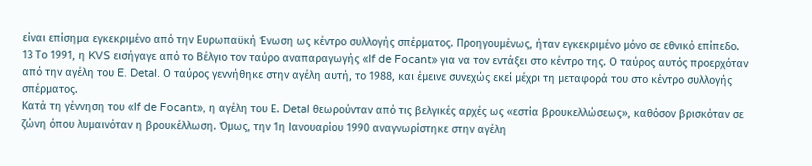είναι επίσημα εγκεκριμένο από την Ευρωπαϋκή Ένωση ως κέντρο συλλογής σπέρματος. Προηγουμένως, ήταν εγκεκριμένο μόνο σε εθνικό επίπεδο.
13 Το 1991, η KVS εισήγαγε από το Βέλγιο τον ταύρο αναπαραγωγής «If de Focant» για να τον εντάξει στο κέντρο της. Ο ταύρος αυτός προερχόταν από την αγέλη του E. Detal. Ο ταύρος γεννήθηκε στην αγέλη αυτή, το 1988, και έμεινε συνεχώς εκεί μέχρι τη μεταφορά του στο κέντρο συλλογής σπέρματος.
Κατά τη γέννηση του «If de Focant», η αγέλη του Ε. Detal θεωρούνταν από τις βελγικές αρχές ως «εστία βρουκελλώσεως», καθόσον βρισκόταν σε ζώνη όπου λυμαινόταν η βρουκέλλωση. Όμως, την 1η Ιανουαρίου 1990 αναγνωρίστηκε στην αγέλη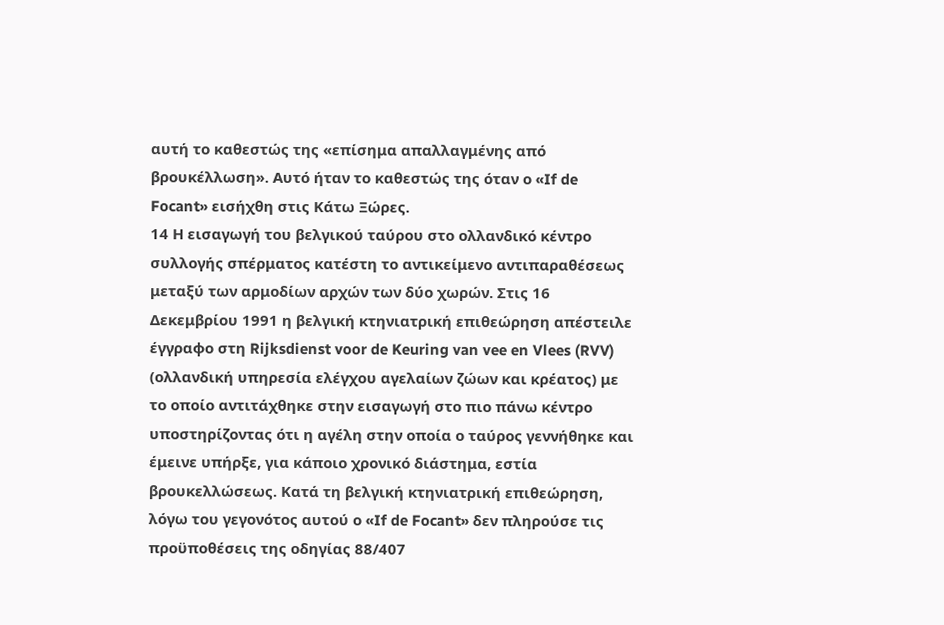αυτή το καθεστώς της «επίσημα απαλλαγμένης από βρουκέλλωση». Αυτό ήταν το καθεστώς της όταν ο «If de Focant» εισήχθη στις Κάτω Ξώρες.
14 Η εισαγωγή του βελγικού ταύρου στο ολλανδικό κέντρο συλλογής σπέρματος κατέστη το αντικείμενο αντιπαραθέσεως μεταξύ των αρμοδίων αρχών των δύο χωρών. Στις 16 Δεκεμβρίου 1991 η βελγική κτηνιατρική επιθεώρηση απέστειλε έγγραφο στη Rijksdienst voor de Keuring van vee en Vlees (RVV) (ολλανδική υπηρεσία ελέγχου αγελαίων ζώων και κρέατος) με το οποίο αντιτάχθηκε στην εισαγωγή στο πιο πάνω κέντρο υποστηρίζοντας ότι η αγέλη στην οποία ο ταύρος γεννήθηκε και έμεινε υπήρξε, για κάποιο χρονικό διάστημα, εστία βρουκελλώσεως. Κατά τη βελγική κτηνιατρική επιθεώρηση, λόγω του γεγονότος αυτού ο «If de Focant» δεν πληρούσε τις προϋποθέσεις της οδηγίας 88/407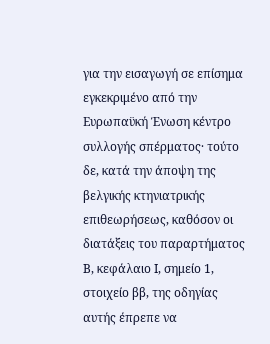για την εισαγωγή σε επίσημα εγκεκριμένο από την Ευρωπαϋκή Ένωση κέντρο συλλογής σπέρματος· τούτο δε, κατά την άποψη της βελγικής κτηνιατρικής επιθεωρήσεως, καθόσον οι διατάξεις του παραρτήματος Β, κεφάλαιο Ι, σημείο 1, στοιχείο ββ, της οδηγίας αυτής έπρεπε να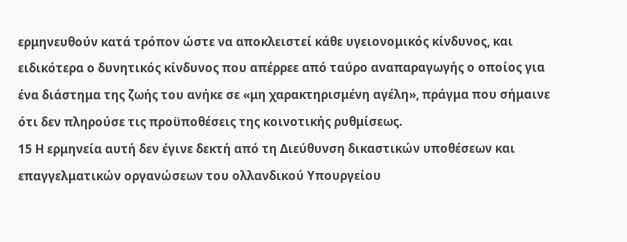ερμηνευθούν κατά τρόπον ώστε να αποκλειστεί κάθε υγειονομικός κίνδυνος, και ειδικότερα ο δυνητικός κίνδυνος που απέρρεε από ταύρο αναπαραγωγής ο οποίος για ένα διάστημα της ζωής του ανήκε σε «μη χαρακτηρισμένη αγέλη», πράγμα που σήμαινε ότι δεν πληρούσε τις προϋποθέσεις της κοινοτικής ρυθμίσεως.
15 Η ερμηνεία αυτή δεν έγινε δεκτή από τη Διεύθυνση δικαστικών υποθέσεων και επαγγελματικών οργανώσεων του ολλανδικού Υπουργείου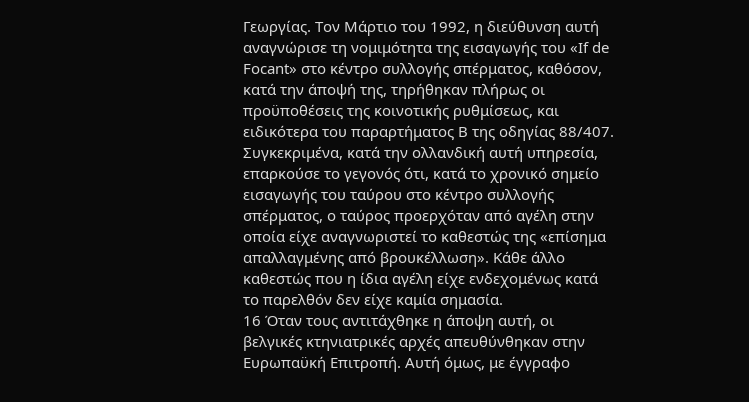Γεωργίας. Τον Μάρτιο του 1992, η διεύθυνση αυτή αναγνώρισε τη νομιμότητα της εισαγωγής του «If de Focant» στο κέντρο συλλογής σπέρματος, καθόσον, κατά την άποψή της, τηρήθηκαν πλήρως οι προϋποθέσεις της κοινοτικής ρυθμίσεως, και ειδικότερα του παραρτήματος Β της οδηγίας 88/407. Συγκεκριμένα, κατά την ολλανδική αυτή υπηρεσία, επαρκούσε το γεγονός ότι, κατά το χρονικό σημείο εισαγωγής του ταύρου στο κέντρο συλλογής σπέρματος, ο ταύρος προερχόταν από αγέλη στην οποία είχε αναγνωριστεί το καθεστώς της «επίσημα απαλλαγμένης από βρουκέλλωση». Κάθε άλλο καθεστώς που η ίδια αγέλη είχε ενδεχομένως κατά το παρελθόν δεν είχε καμία σημασία.
16 Όταν τους αντιτάχθηκε η άποψη αυτή, οι βελγικές κτηνιατρικές αρχές απευθύνθηκαν στην Ευρωπαϋκή Επιτροπή. Αυτή όμως, με έγγραφο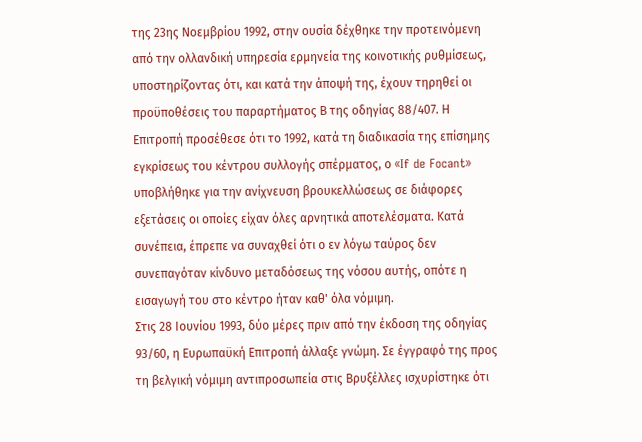της 23ης Νοεμβρίου 1992, στην ουσία δέχθηκε την προτεινόμενη από την ολλανδική υπηρεσία ερμηνεία της κοινοτικής ρυθμίσεως, υποστηρίζοντας ότι, και κατά την άποψή της, έχουν τηρηθεί οι προϋποθέσεις του παραρτήματος Β της οδηγίας 88/407. Η Επιτροπή προσέθεσε ότι το 1992, κατά τη διαδικασία της επίσημης εγκρίσεως του κέντρου συλλογής σπέρματος, ο «If de Focant» υποβλήθηκε για την ανίχνευση βρουκελλώσεως σε διάφορες εξετάσεις οι οποίες είχαν όλες αρνητικά αποτελέσματα. Κατά συνέπεια, έπρεπε να συναχθεί ότι ο εν λόγω ταύρος δεν συνεπαγόταν κίνδυνο μεταδόσεως της νόσου αυτής, οπότε η εισαγωγή του στο κέντρο ήταν καθ' όλα νόμιμη.
Στις 28 Ιουνίου 1993, δύο μέρες πριν από την έκδοση της οδηγίας 93/60, η Ευρωπαϋκή Επιτροπή άλλαξε γνώμη. Σε έγγραφό της προς τη βελγική νόμιμη αντιπροσωπεία στις Βρυξέλλες ισχυρίστηκε ότι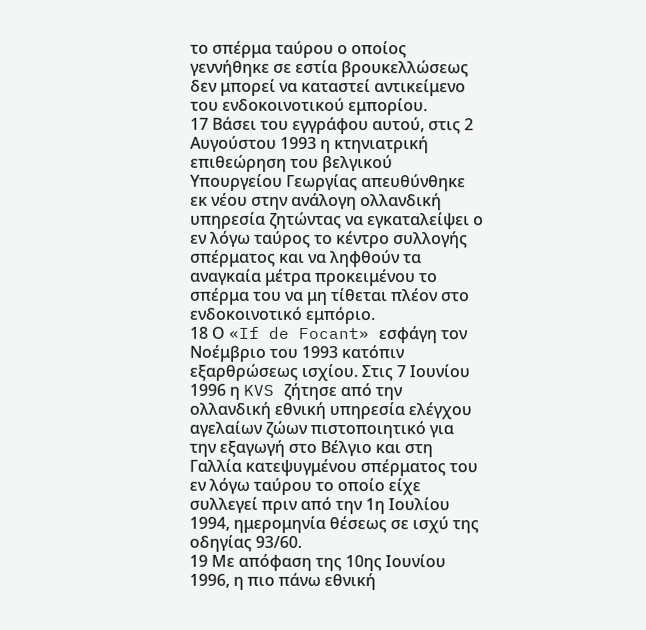το σπέρμα ταύρου ο οποίος γεννήθηκε σε εστία βρουκελλώσεως δεν μπορεί να καταστεί αντικείμενο του ενδοκοινοτικού εμπορίου.
17 Βάσει του εγγράφου αυτού, στις 2 Αυγούστου 1993 η κτηνιατρική επιθεώρηση του βελγικού Υπουργείου Γεωργίας απευθύνθηκε εκ νέου στην ανάλογη ολλανδική υπηρεσία ζητώντας να εγκαταλείψει ο εν λόγω ταύρος το κέντρο συλλογής σπέρματος και να ληφθούν τα αναγκαία μέτρα προκειμένου το σπέρμα του να μη τίθεται πλέον στο ενδοκοινοτικό εμπόριο.
18 Ο «If de Focant» εσφάγη τον Νοέμβριο του 1993 κατόπιν εξαρθρώσεως ισχίου. Στις 7 Ιουνίου 1996 η KVS ζήτησε από την ολλανδική εθνική υπηρεσία ελέγχου αγελαίων ζώων πιστοποιητικό για την εξαγωγή στο Βέλγιο και στη Γαλλία κατεψυγμένου σπέρματος του εν λόγω ταύρου το οποίο είχε συλλεγεί πριν από την 1η Ιουλίου 1994, ημερομηνία θέσεως σε ισχύ της οδηγίας 93/60.
19 Με απόφαση της 10ης Ιουνίου 1996, η πιο πάνω εθνική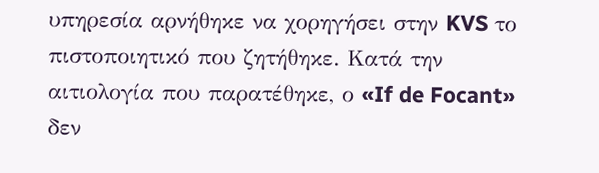υπηρεσία αρνήθηκε να χορηγήσει στην KVS το πιστοποιητικό που ζητήθηκε. Κατά την αιτιολογία που παρατέθηκε, ο «If de Focant» δεν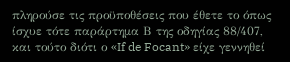πληρούσε τις προϋποθέσεις που έθετε το όπως ίσχυε τότε παράρτημα Β της οδηγίας 88/407, και τούτο διότι ο «If de Focant» είχε γεννηθεί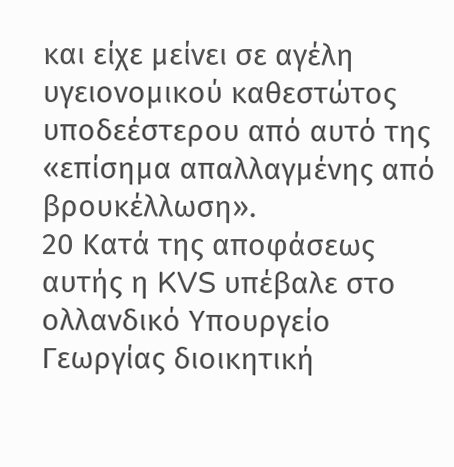και είχε μείνει σε αγέλη υγειονομικού καθεστώτος υποδεέστερου από αυτό της «επίσημα απαλλαγμένης από βρουκέλλωση».
20 Κατά της αποφάσεως αυτής η KVS υπέβαλε στο ολλανδικό Υπουργείο Γεωργίας διοικητική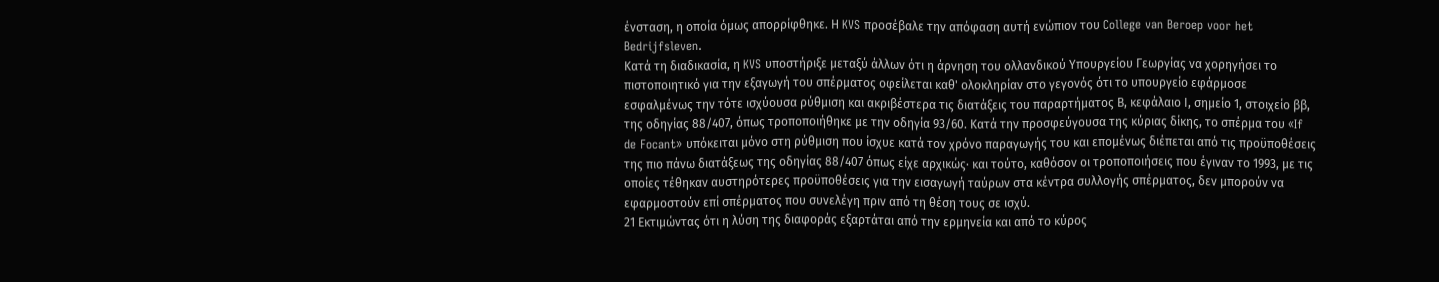ένσταση, η οποία όμως απορρίφθηκε. Η KVS προσέβαλε την απόφαση αυτή ενώπιον του College van Beroep voor het Bedrijfsleven.
Κατά τη διαδικασία, η KVS υποστήριξε μεταξύ άλλων ότι η άρνηση του ολλανδικού Υπουργείου Γεωργίας να χορηγήσει το πιστοποιητικό για την εξαγωγή του σπέρματος οφείλεται καθ' ολοκληρίαν στο γεγονός ότι το υπουργείο εφάρμοσε εσφαλμένως την τότε ισχύουσα ρύθμιση και ακριβέστερα τις διατάξεις του παραρτήματος Β, κεφάλαιο Ι, σημείο 1, στοιχείο ββ, της οδηγίας 88/407, όπως τροποποιήθηκε με την οδηγία 93/60. Κατά την προσφεύγουσα της κύριας δίκης, το σπέρμα του «If de Focant» υπόκειται μόνο στη ρύθμιση που ίσχυε κατά τον χρόνο παραγωγής του και επομένως διέπεται από τις προϋποθέσεις της πιο πάνω διατάξεως της οδηγίας 88/407 όπως είχε αρχικώς· και τούτο, καθόσον οι τροποποιήσεις που έγιναν το 1993, με τις οποίες τέθηκαν αυστηρότερες προϋποθέσεις για την εισαγωγή ταύρων στα κέντρα συλλογής σπέρματος, δεν μπορούν να εφαρμοστούν επί σπέρματος που συνελέγη πριν από τη θέση τους σε ισχύ.
21 Εκτιμώντας ότι η λύση της διαφοράς εξαρτάται από την ερμηνεία και από το κύρος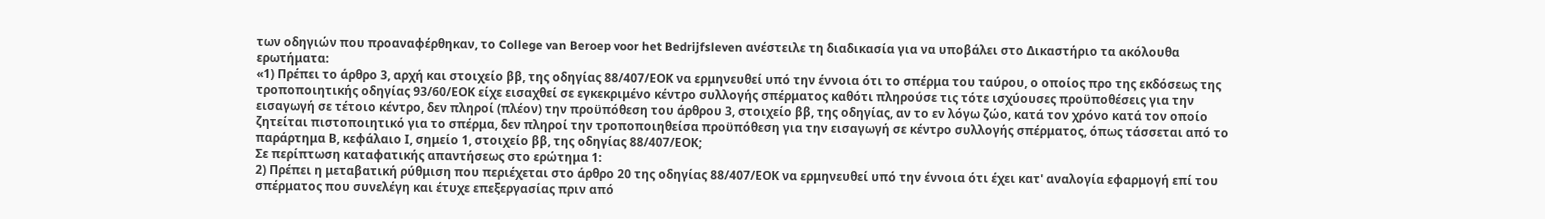των οδηγιών που προαναφέρθηκαν, το College van Beroep voor het Bedrijfsleven ανέστειλε τη διαδικασία για να υποβάλει στο Δικαστήριο τα ακόλουθα ερωτήματα:
«1) Πρέπει το άρθρο 3, αρχή και στοιχείο ββ, της οδηγίας 88/407/ΕΟΚ να ερμηνευθεί υπό την έννοια ότι το σπέρμα του ταύρου, ο οποίος προ της εκδόσεως της τροποποιητικής οδηγίας 93/60/ΕΟΚ είχε εισαχθεί σε εγκεκριμένο κέντρο συλλογής σπέρματος καθότι πληρούσε τις τότε ισχύουσες προϋποθέσεις για την εισαγωγή σε τέτοιο κέντρο, δεν πληροί (πλέον) την προϋπόθεση του άρθρου 3, στοιχείο ββ, της οδηγίας, αν το εν λόγω ζώο, κατά τον χρόνο κατά τον οποίο ζητείται πιστοποιητικό για το σπέρμα, δεν πληροί την τροποποιηθείσα προϋπόθεση για την εισαγωγή σε κέντρο συλλογής σπέρματος, όπως τάσσεται από το παράρτημα Β, κεφάλαιο Ι, σημείο 1, στοιχείο ββ, της οδηγίας 88/407/ΕΟΚ;
Σε περίπτωση καταφατικής απαντήσεως στο ερώτημα 1:
2) Πρέπει η μεταβατική ρύθμιση που περιέχεται στο άρθρο 20 της οδηγίας 88/407/ΕΟΚ να ερμηνευθεί υπό την έννοια ότι έχει κατ' αναλογία εφαρμογή επί του σπέρματος που συνελέγη και έτυχε επεξεργασίας πριν από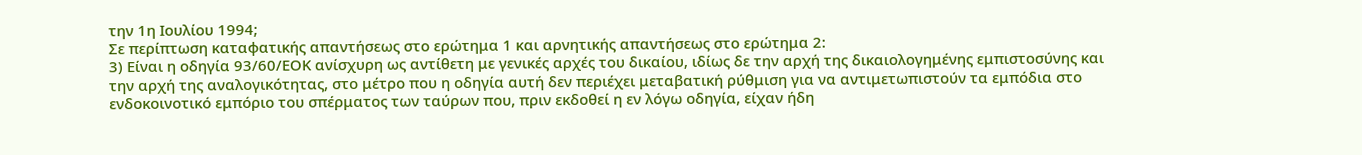την 1η Ιουλίου 1994;
Σε περίπτωση καταφατικής απαντήσεως στο ερώτημα 1 και αρνητικής απαντήσεως στο ερώτημα 2:
3) Είναι η οδηγία 93/60/ΕΟΚ ανίσχυρη ως αντίθετη με γενικές αρχές του δικαίου, ιδίως δε την αρχή της δικαιολογημένης εμπιστοσύνης και την αρχή της αναλογικότητας, στο μέτρο που η οδηγία αυτή δεν περιέχει μεταβατική ρύθμιση για να αντιμετωπιστούν τα εμπόδια στο ενδοκοινοτικό εμπόριο του σπέρματος των ταύρων που, πριν εκδοθεί η εν λόγω οδηγία, είχαν ήδη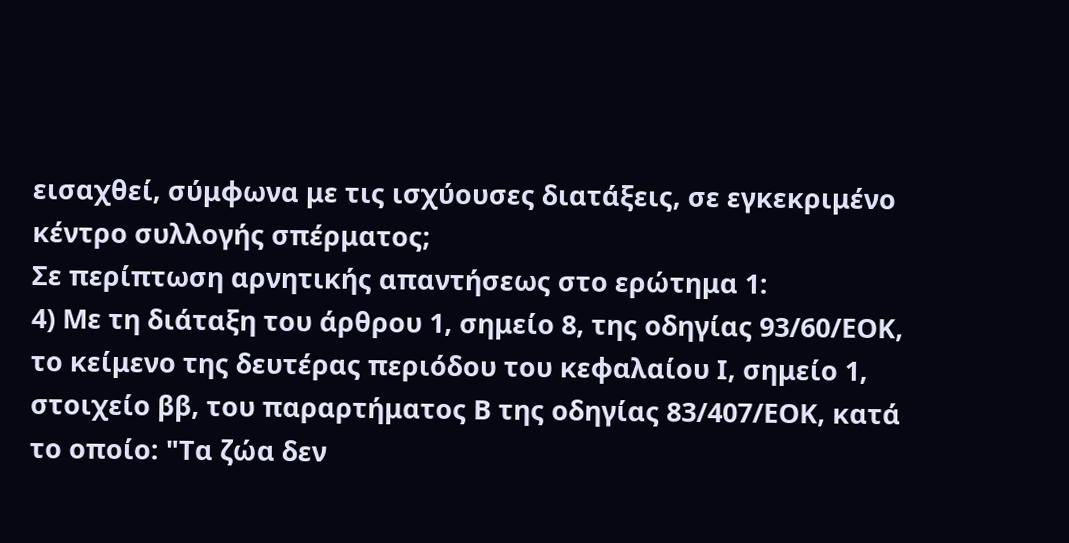εισαχθεί, σύμφωνα με τις ισχύουσες διατάξεις, σε εγκεκριμένο κέντρο συλλογής σπέρματος;
Σε περίπτωση αρνητικής απαντήσεως στο ερώτημα 1:
4) Με τη διάταξη του άρθρου 1, σημείο 8, της οδηγίας 93/60/ΕΟΚ, το κείμενο της δευτέρας περιόδου του κεφαλαίου Ι, σημείο 1, στοιχείο ββ, του παραρτήματος Β της οδηγίας 83/407/ΕΟΚ, κατά το οποίο: "Τα ζώα δεν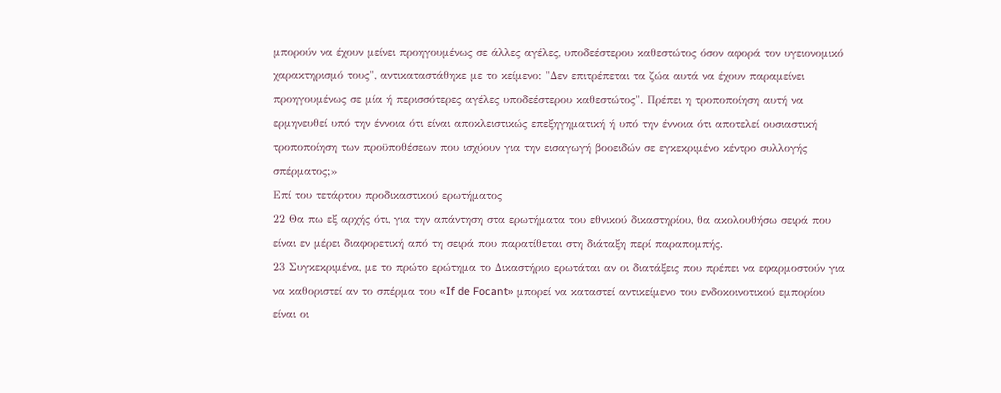μπορούν να έχουν μείνει προηγουμένως σε άλλες αγέλες, υποδεέστερου καθεστώτος όσον αφορά τον υγειονομικό χαρακτηρισμό τους", αντικαταστάθηκε με το κείμενο: "Δεν επιτρέπεται τα ζώα αυτά να έχουν παραμείνει προηγουμένως σε μία ή περισσότερες αγέλες υποδεέστερου καθεστώτος". Πρέπει η τροποποίηση αυτή να ερμηνευθεί υπό την έννοια ότι είναι αποκλειστικώς επεξηγηματική ή υπό την έννοια ότι αποτελεί ουσιαστική τροποποίηση των προϋποθέσεων που ισχύουν για την εισαγωγή βοοειδών σε εγκεκριμένο κέντρο συλλογής σπέρματος;»
Επί του τετάρτου προδικαστικού ερωτήματος
22 Θα πω εξ αρχής ότι, για την απάντηση στα ερωτήματα του εθνικού δικαστηρίου, θα ακολουθήσω σειρά που είναι εν μέρει διαφορετική από τη σειρά που παρατίθεται στη διάταξη περί παραπομπής.
23 Συγκεκριμένα, με το πρώτο ερώτημα το Δικαστήριο ερωτάται αν οι διατάξεις που πρέπει να εφαρμοστούν για να καθοριστεί αν το σπέρμα του «If de Focant» μπορεί να καταστεί αντικείμενο του ενδοκοινοτικού εμπορίου είναι οι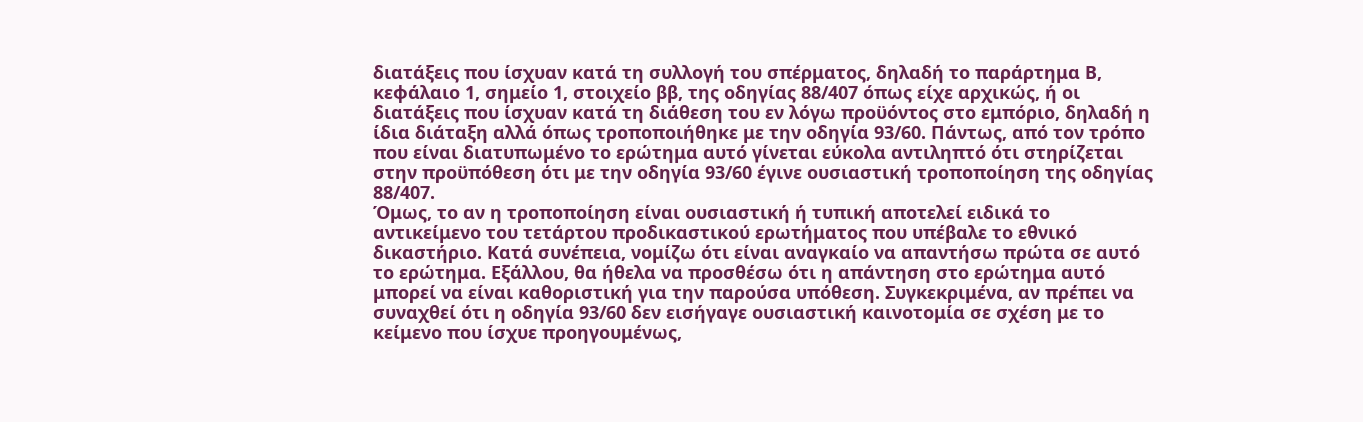διατάξεις που ίσχυαν κατά τη συλλογή του σπέρματος, δηλαδή το παράρτημα Β, κεφάλαιο 1, σημείο 1, στοιχείο ββ, της οδηγίας 88/407 όπως είχε αρχικώς, ή οι διατάξεις που ίσχυαν κατά τη διάθεση του εν λόγω προϋόντος στο εμπόριο, δηλαδή η ίδια διάταξη αλλά όπως τροποποιήθηκε με την οδηγία 93/60. Πάντως, από τον τρόπο που είναι διατυπωμένο το ερώτημα αυτό γίνεται εύκολα αντιληπτό ότι στηρίζεται στην προϋπόθεση ότι με την οδηγία 93/60 έγινε ουσιαστική τροποποίηση της οδηγίας 88/407.
Όμως, το αν η τροποποίηση είναι ουσιαστική ή τυπική αποτελεί ειδικά το αντικείμενο του τετάρτου προδικαστικού ερωτήματος που υπέβαλε το εθνικό δικαστήριο. Κατά συνέπεια, νομίζω ότι είναι αναγκαίο να απαντήσω πρώτα σε αυτό το ερώτημα. Εξάλλου, θα ήθελα να προσθέσω ότι η απάντηση στο ερώτημα αυτό μπορεί να είναι καθοριστική για την παρούσα υπόθεση. Συγκεκριμένα, αν πρέπει να συναχθεί ότι η οδηγία 93/60 δεν εισήγαγε ουσιαστική καινοτομία σε σχέση με το κείμενο που ίσχυε προηγουμένως,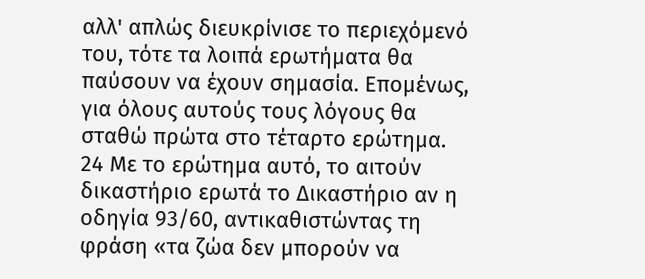αλλ' απλώς διευκρίνισε το περιεχόμενό του, τότε τα λοιπά ερωτήματα θα παύσουν να έχουν σημασία. Επομένως, για όλους αυτούς τους λόγους θα σταθώ πρώτα στο τέταρτο ερώτημα.
24 Με το ερώτημα αυτό, το αιτούν δικαστήριο ερωτά το Δικαστήριο αν η οδηγία 93/60, αντικαθιστώντας τη φράση «τα ζώα δεν μπορούν να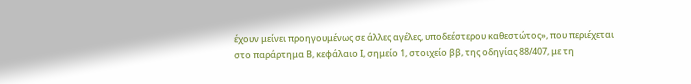έχουν μείνει προηγουμένως σε άλλες αγέλες, υποδεέστερου καθεστώτος», που περιέχεται στο παράρτημα Β, κεφάλαιο Ι, σημείο 1, στοιχείο ββ, της οδηγίας 88/407, με τη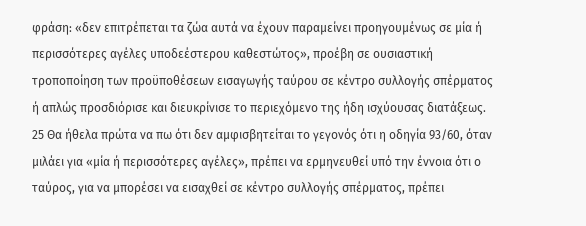φράση: «δεν επιτρέπεται τα ζώα αυτά να έχουν παραμείνει προηγουμένως σε μία ή περισσότερες αγέλες υποδεέστερου καθεστώτος», προέβη σε ουσιαστική τροποποίηση των προϋποθέσεων εισαγωγής ταύρου σε κέντρο συλλογής σπέρματος ή απλώς προσδιόρισε και διευκρίνισε το περιεχόμενο της ήδη ισχύουσας διατάξεως.
25 Θα ήθελα πρώτα να πω ότι δεν αμφισβητείται το γεγονός ότι η οδηγία 93/60, όταν μιλάει για «μία ή περισσότερες αγέλες», πρέπει να ερμηνευθεί υπό την έννοια ότι ο ταύρος, για να μπορέσει να εισαχθεί σε κέντρο συλλογής σπέρματος, πρέπει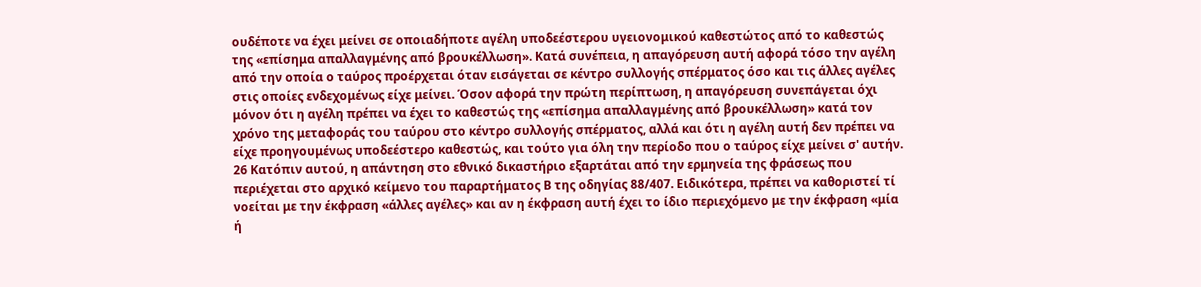ουδέποτε να έχει μείνει σε οποιαδήποτε αγέλη υποδεέστερου υγειονομικού καθεστώτος από το καθεστώς της «επίσημα απαλλαγμένης από βρουκέλλωση». Κατά συνέπεια, η απαγόρευση αυτή αφορά τόσο την αγέλη από την οποία ο ταύρος προέρχεται όταν εισάγεται σε κέντρο συλλογής σπέρματος όσο και τις άλλες αγέλες στις οποίες ενδεχομένως είχε μείνει. Όσον αφορά την πρώτη περίπτωση, η απαγόρευση συνεπάγεται όχι μόνον ότι η αγέλη πρέπει να έχει το καθεστώς της «επίσημα απαλλαγμένης από βρουκέλλωση» κατά τον χρόνο της μεταφοράς του ταύρου στο κέντρο συλλογής σπέρματος, αλλά και ότι η αγέλη αυτή δεν πρέπει να είχε προηγουμένως υποδεέστερο καθεστώς, και τούτο για όλη την περίοδο που ο ταύρος είχε μείνει σ' αυτήν.
26 Κατόπιν αυτού, η απάντηση στο εθνικό δικαστήριο εξαρτάται από την ερμηνεία της φράσεως που περιέχεται στο αρχικό κείμενο του παραρτήματος Β της οδηγίας 88/407. Ειδικότερα, πρέπει να καθοριστεί τί νοείται με την έκφραση «άλλες αγέλες» και αν η έκφραση αυτή έχει το ίδιο περιεχόμενο με την έκφραση «μία ή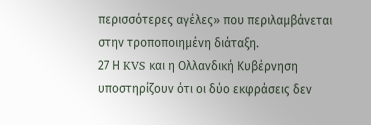περισσότερες αγέλες» που περιλαμβάνεται στην τροποποιημένη διάταξη.
27 Η KVS και η Ολλανδική Κυβέρνηση υποστηρίζουν ότι οι δύο εκφράσεις δεν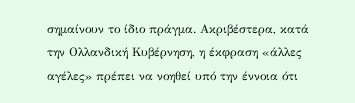σημαίνουν το ίδιο πράγμα. Ακριβέστερα, κατά την Ολλανδική Κυβέρνηση, η έκφραση «άλλες αγέλες» πρέπει να νοηθεί υπό την έννοια ότι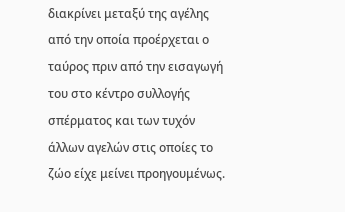διακρίνει μεταξύ της αγέλης από την οποία προέρχεται ο ταύρος πριν από την εισαγωγή του στο κέντρο συλλογής σπέρματος και των τυχόν άλλων αγελών στις οποίες το ζώο είχε μείνει προηγουμένως.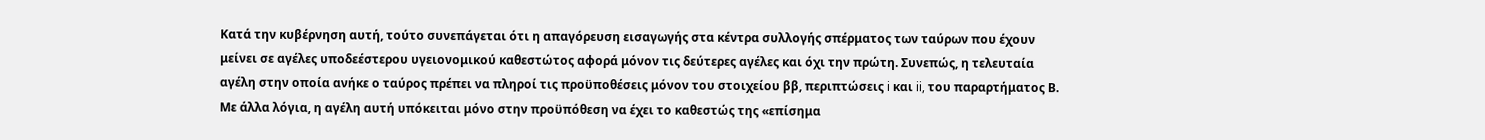Κατά την κυβέρνηση αυτή, τούτο συνεπάγεται ότι η απαγόρευση εισαγωγής στα κέντρα συλλογής σπέρματος των ταύρων που έχουν μείνει σε αγέλες υποδεέστερου υγειονομικού καθεστώτος αφορά μόνον τις δεύτερες αγέλες και όχι την πρώτη. Συνεπώς, η τελευταία αγέλη στην οποία ανήκε ο ταύρος πρέπει να πληροί τις προϋποθέσεις μόνον του στοιχείου ββ, περιπτώσεις i και ii, του παραρτήματος Β. Με άλλα λόγια, η αγέλη αυτή υπόκειται μόνο στην προϋπόθεση να έχει το καθεστώς της «επίσημα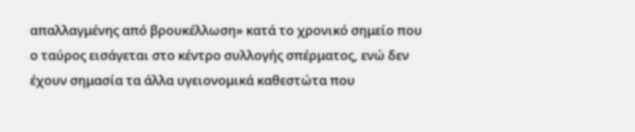απαλλαγμένης από βρουκέλλωση» κατά το χρονικό σημείο που ο ταύρος εισάγεται στο κέντρο συλλογής σπέρματος, ενώ δεν έχουν σημασία τα άλλα υγειονομικά καθεστώτα που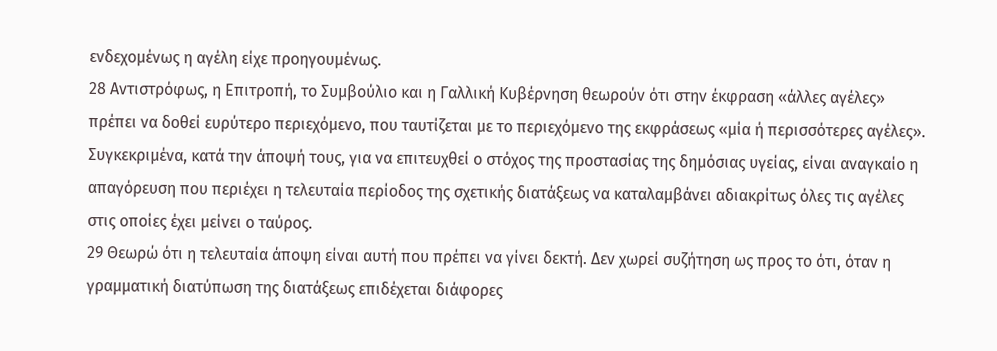ενδεχομένως η αγέλη είχε προηγουμένως.
28 Αντιστρόφως, η Επιτροπή, το Συμβούλιο και η Γαλλική Κυβέρνηση θεωρούν ότι στην έκφραση «άλλες αγέλες» πρέπει να δοθεί ευρύτερο περιεχόμενο, που ταυτίζεται με το περιεχόμενο της εκφράσεως «μία ή περισσότερες αγέλες». Συγκεκριμένα, κατά την άποψή τους, για να επιτευχθεί ο στόχος της προστασίας της δημόσιας υγείας, είναι αναγκαίο η απαγόρευση που περιέχει η τελευταία περίοδος της σχετικής διατάξεως να καταλαμβάνει αδιακρίτως όλες τις αγέλες στις οποίες έχει μείνει ο ταύρος.
29 Θεωρώ ότι η τελευταία άποψη είναι αυτή που πρέπει να γίνει δεκτή. Δεν χωρεί συζήτηση ως προς το ότι, όταν η γραμματική διατύπωση της διατάξεως επιδέχεται διάφορες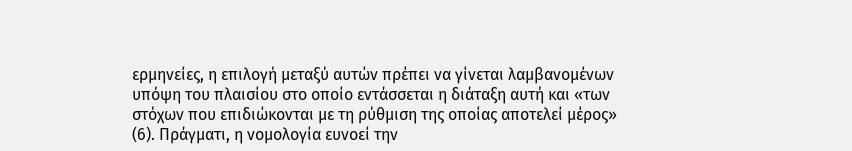ερμηνείες, η επιλογή μεταξύ αυτών πρέπει να γίνεται λαμβανομένων υπόψη του πλαισίου στο οποίο εντάσσεται η διάταξη αυτή και «των στόχων που επιδιώκονται με τη ρύθμιση της οποίας αποτελεί μέρος» (6). Πράγματι, η νομολογία ευνοεί την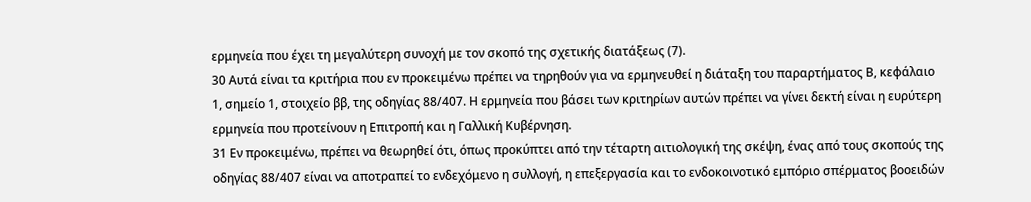ερμηνεία που έχει τη μεγαλύτερη συνοχή με τον σκοπό της σχετικής διατάξεως (7).
30 Αυτά είναι τα κριτήρια που εν προκειμένω πρέπει να τηρηθούν για να ερμηνευθεί η διάταξη του παραρτήματος Β, κεφάλαιο 1, σημείο 1, στοιχείο ββ, της οδηγίας 88/407. Η ερμηνεία που βάσει των κριτηρίων αυτών πρέπει να γίνει δεκτή είναι η ευρύτερη ερμηνεία που προτείνουν η Επιτροπή και η Γαλλική Κυβέρνηση.
31 Εν προκειμένω, πρέπει να θεωρηθεί ότι, όπως προκύπτει από την τέταρτη αιτιολογική της σκέψη, ένας από τους σκοπούς της οδηγίας 88/407 είναι να αποτραπεί το ενδεχόμενο η συλλογή, η επεξεργασία και το ενδοκοινοτικό εμπόριο σπέρματος βοοειδών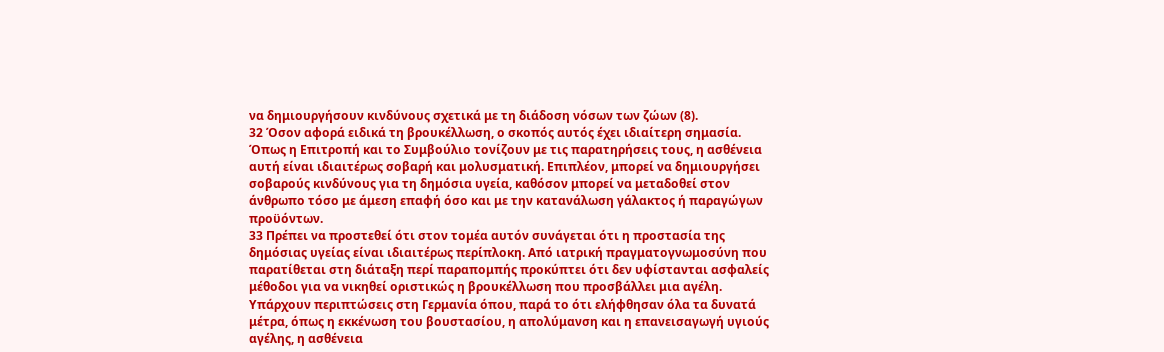να δημιουργήσουν κινδύνους σχετικά με τη διάδοση νόσων των ζώων (8).
32 Όσον αφορά ειδικά τη βρουκέλλωση, ο σκοπός αυτός έχει ιδιαίτερη σημασία. Όπως η Επιτροπή και το Συμβούλιο τονίζουν με τις παρατηρήσεις τους, η ασθένεια αυτή είναι ιδιαιτέρως σοβαρή και μολυσματική. Επιπλέον, μπορεί να δημιουργήσει σοβαρούς κινδύνους για τη δημόσια υγεία, καθόσον μπορεί να μεταδοθεί στον άνθρωπο τόσο με άμεση επαφή όσο και με την κατανάλωση γάλακτος ή παραγώγων προϋόντων.
33 Πρέπει να προστεθεί ότι στον τομέα αυτόν συνάγεται ότι η προστασία της δημόσιας υγείας είναι ιδιαιτέρως περίπλοκη. Από ιατρική πραγματογνωμοσύνη που παρατίθεται στη διάταξη περί παραπομπής προκύπτει ότι δεν υφίστανται ασφαλείς μέθοδοι για να νικηθεί οριστικώς η βρουκέλλωση που προσβάλλει μια αγέλη. Υπάρχουν περιπτώσεις στη Γερμανία όπου, παρά το ότι ελήφθησαν όλα τα δυνατά μέτρα, όπως η εκκένωση του βουστασίου, η απολύμανση και η επανεισαγωγή υγιούς αγέλης, η ασθένεια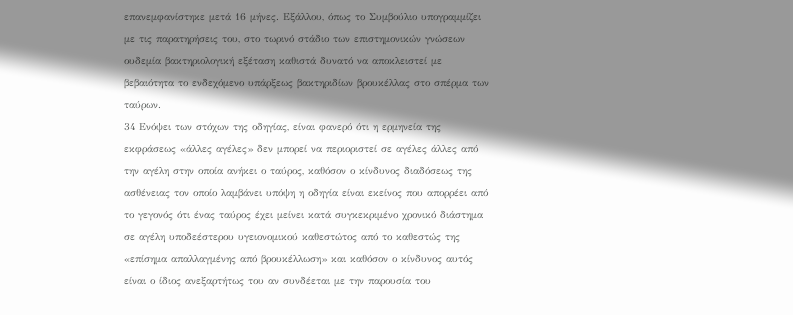επανεμφανίστηκε μετά 16 μήνες. Εξάλλου, όπως το Συμβούλιο υπογραμμίζει με τις παρατηρήσεις του, στο τωρινό στάδιο των επιστημονικών γνώσεων ουδεμία βακτηριολογική εξέταση καθιστά δυνατό να αποκλειστεί με βεβαιότητα το ενδεχόμενο υπάρξεως βακτηριδίων βρουκέλλας στο σπέρμα των ταύρων.
34 Ενόψει των στόχων της οδηγίας, είναι φανερό ότι η ερμηνεία της εκφράσεως «άλλες αγέλες» δεν μπορεί να περιοριστεί σε αγέλες άλλες από την αγέλη στην οποία ανήκει ο ταύρος, καθόσον ο κίνδυνος διαδόσεως της ασθένειας τον οποίο λαμβάνει υπόψη η οδηγία είναι εκείνος που απορρέει από το γεγονός ότι ένας ταύρος έχει μείνει κατά συγκεκριμένο χρονικό διάστημα σε αγέλη υποδεέστερου υγειονομικού καθεστώτος από το καθεστώς της «επίσημα απαλλαγμένης από βρουκέλλωση» και καθόσον ο κίνδυνος αυτός είναι ο ίδιος ανεξαρτήτως του αν συνδέεται με την παρουσία του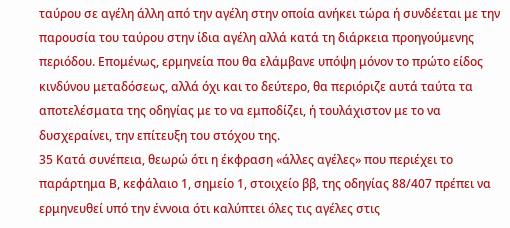ταύρου σε αγέλη άλλη από την αγέλη στην οποία ανήκει τώρα ή συνδέεται με την παρουσία του ταύρου στην ίδια αγέλη αλλά κατά τη διάρκεια προηγούμενης περιόδου. Επομένως, ερμηνεία που θα ελάμβανε υπόψη μόνον το πρώτο είδος κινδύνου μεταδόσεως, αλλά όχι και το δεύτερο, θα περιόριζε αυτά ταύτα τα αποτελέσματα της οδηγίας με το να εμποδίζει, ή τουλάχιστον με το να δυσχεραίνει, την επίτευξη του στόχου της.
35 Κατά συνέπεια, θεωρώ ότι η έκφραση «άλλες αγέλες» που περιέχει το παράρτημα Β, κεφάλαιο 1, σημείο 1, στοιχείο ββ, της οδηγίας 88/407 πρέπει να ερμηνευθεί υπό την έννοια ότι καλύπτει όλες τις αγέλες στις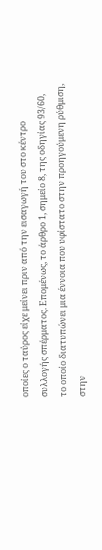οποίες ο ταύρος είχε μείνει πριν από την εισαγωγή του στο κέντρο συλλογής σπέρματος. Επομένως, το άρθρο 1, σημείο 8, της οδηγίας 93/60, το οποίο διατυπώνει μια έννοια που υφίστατο στην προηγούμενη ρύθμιση, στην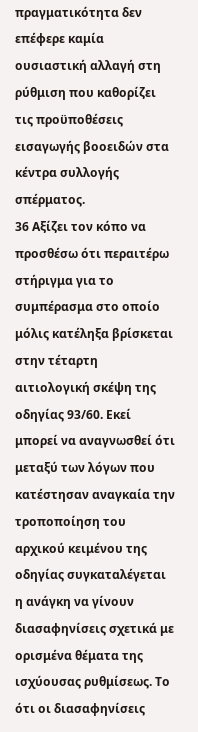πραγματικότητα δεν επέφερε καμία ουσιαστική αλλαγή στη ρύθμιση που καθορίζει τις προϋποθέσεις εισαγωγής βοοειδών στα κέντρα συλλογής σπέρματος.
36 Αξίζει τον κόπο να προσθέσω ότι περαιτέρω στήριγμα για το συμπέρασμα στο οποίο μόλις κατέληξα βρίσκεται στην τέταρτη αιτιολογική σκέψη της οδηγίας 93/60. Εκεί μπορεί να αναγνωσθεί ότι μεταξύ των λόγων που κατέστησαν αναγκαία την τροποποίηση του αρχικού κειμένου της οδηγίας συγκαταλέγεται η ανάγκη να γίνουν διασαφηνίσεις σχετικά με ορισμένα θέματα της ισχύουσας ρυθμίσεως. Το ότι οι διασαφηνίσεις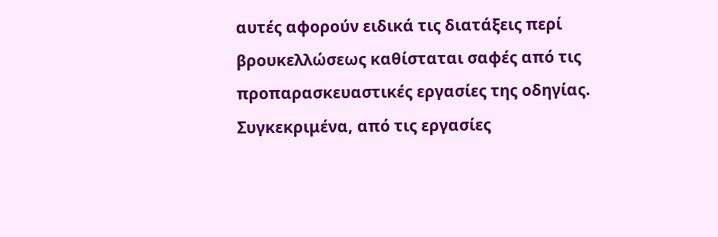αυτές αφορούν ειδικά τις διατάξεις περί βρουκελλώσεως καθίσταται σαφές από τις προπαρασκευαστικές εργασίες της οδηγίας. Συγκεκριμένα, από τις εργασίες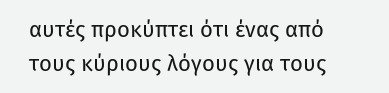αυτές προκύπτει ότι ένας από τους κύριους λόγους για τους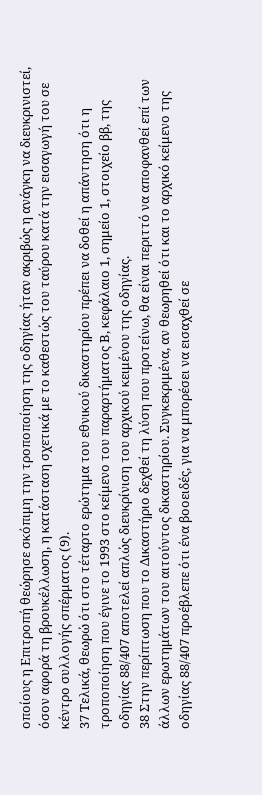οποίους η Επιτροπή θεώρησε σκόπιμη την τροποποίηση της οδηγίας ήταν ακριβώς η ανάγκη να διευκρινιστεί, όσον αφορά τη βρουκέλλωση, η κατάσταση σχετικά με το καθεστώς του ταύρου κατά την εισαγωγή του σε κέντρο συλλογής σπέρματος (9).
37 Τελικά, θεωρώ ότι στο τέταρτο ερώτημα του εθνικού δικαστηρίου πρέπει να δοθεί η απάντηση ότι η τροποποίηση που έγινε το 1993 στο κείμενο του παραρτήματος Β, κεφάλαιο 1, σημείο 1, στοιχείο ββ, της οδηγίας 88/407 αποτελεί απλώς διευκρίνιση του αρχικού κειμένου της οδηγίας.
38 Στην περίπτωση που το Δικαστήριο δεχθεί τη λύση που προτείνω, θα είναι περιττό να αποφανθεί επί των άλλων ερωτημάτων του αιτούντος δικαστηρίου. Συγκεκριμένα, αν θεωρηθεί ότι και το αρχικό κείμενο της οδηγίας 88/407 προέβλεπε ότι ένα βοοειδές, για να μπορέσει να εισαχθεί σε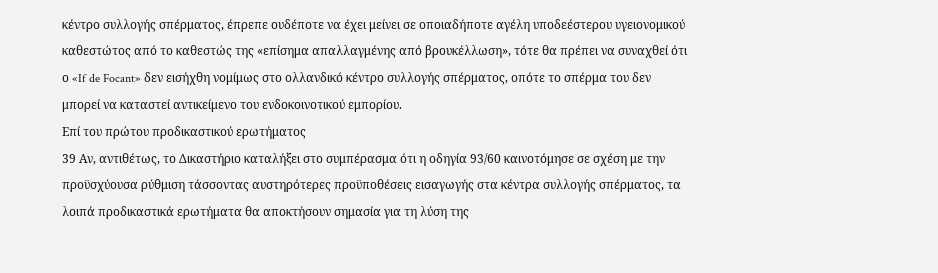κέντρο συλλογής σπέρματος, έπρεπε ουδέποτε να έχει μείνει σε οποιαδήποτε αγέλη υποδεέστερου υγειονομικού καθεστώτος από το καθεστώς της «επίσημα απαλλαγμένης από βρουκέλλωση», τότε θα πρέπει να συναχθεί ότι ο «If de Focant» δεν εισήχθη νομίμως στο ολλανδικό κέντρο συλλογής σπέρματος, οπότε το σπέρμα του δεν μπορεί να καταστεί αντικείμενο του ενδοκοινοτικού εμπορίου.
Επί του πρώτου προδικαστικού ερωτήματος
39 Αν, αντιθέτως, το Δικαστήριο καταλήξει στο συμπέρασμα ότι η οδηγία 93/60 καινοτόμησε σε σχέση με την προϋσχύουσα ρύθμιση τάσσοντας αυστηρότερες προϋποθέσεις εισαγωγής στα κέντρα συλλογής σπέρματος, τα λοιπά προδικαστικά ερωτήματα θα αποκτήσουν σημασία για τη λύση της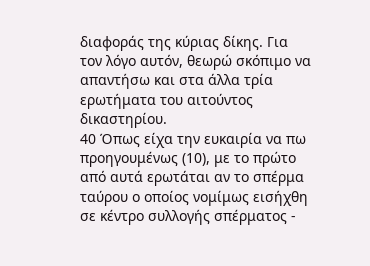διαφοράς της κύριας δίκης. Για τον λόγο αυτόν, θεωρώ σκόπιμο να απαντήσω και στα άλλα τρία ερωτήματα του αιτούντος δικαστηρίου.
40 Όπως είχα την ευκαιρία να πω προηγουμένως (10), με το πρώτο από αυτά ερωτάται αν το σπέρμα ταύρου ο οποίος νομίμως εισήχθη σε κέντρο συλλογής σπέρματος -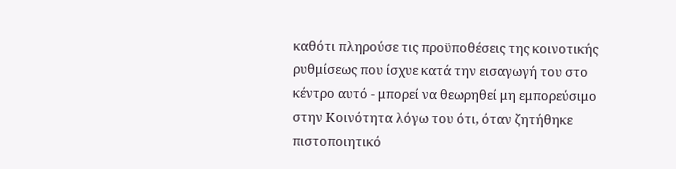καθότι πληρούσε τις προϋποθέσεις της κοινοτικής ρυθμίσεως που ίσχυε κατά την εισαγωγή του στο κέντρο αυτό - μπορεί να θεωρηθεί μη εμπορεύσιμο στην Κοινότητα λόγω του ότι, όταν ζητήθηκε πιστοποιητικό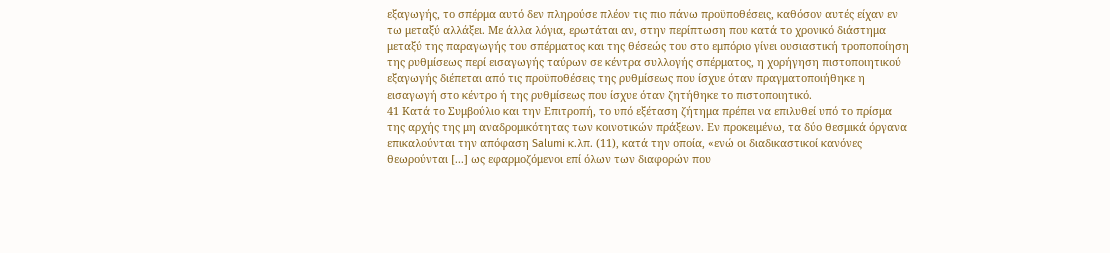εξαγωγής, το σπέρμα αυτό δεν πληρούσε πλέον τις πιο πάνω προϋποθέσεις, καθόσον αυτές είχαν εν τω μεταξύ αλλάξει. Με άλλα λόγια, ερωτάται αν, στην περίπτωση που κατά το χρονικό διάστημα μεταξύ της παραγωγής του σπέρματος και της θέσεώς του στο εμπόριο γίνει ουσιαστική τροποποίηση της ρυθμίσεως περί εισαγωγής ταύρων σε κέντρα συλλογής σπέρματος, η χορήγηση πιστοποιητικού εξαγωγής διέπεται από τις προϋποθέσεις της ρυθμίσεως που ίσχυε όταν πραγματοποιήθηκε η εισαγωγή στο κέντρο ή της ρυθμίσεως που ίσχυε όταν ζητήθηκε το πιστοποιητικό.
41 Κατά το Συμβούλιο και την Επιτροπή, το υπό εξέταση ζήτημα πρέπει να επιλυθεί υπό το πρίσμα της αρχής της μη αναδρομικότητας των κοινοτικών πράξεων. Εν προκειμένω, τα δύο θεσμικά όργανα επικαλούνται την απόφαση Salumi κ.λπ. (11), κατά την οποία, «ενώ οι διαδικαστικοί κανόνες θεωρούνται [...] ως εφαρμοζόμενοι επί όλων των διαφορών που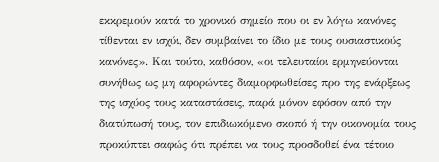εκκρεμούν κατά το χρονικό σημείο που οι εν λόγω κανόνες τίθενται εν ισχύι, δεν συμβαίνει το ίδιο με τους ουσιαστικούς κανόνες». Και τούτο, καθόσον, «οι τελευταίοι ερμηνεύονται συνήθως ως μη αφορώντες διαμορφωθείσες προ της ενάρξεως της ισχύος τους καταστάσεις, παρά μόνον εφόσον από την διατύπωσή τους, τον επιδιωκόμενο σκοπό ή την οικονομία τους προκύπτει σαφώς ότι πρέπει να τους προσδοθεί ένα τέτοιο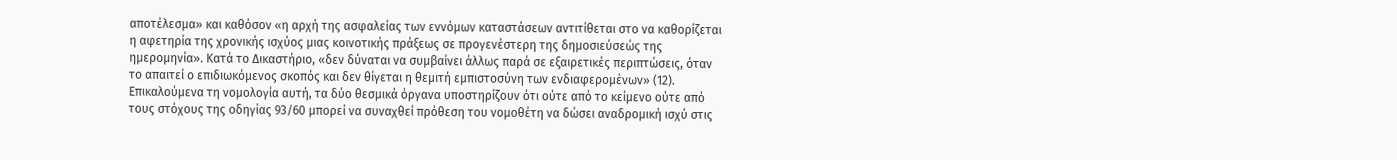αποτέλεσμα» και καθόσον «η αρχή της ασφαλείας των εννόμων καταστάσεων αντιτίθεται στο να καθορίζεται η αφετηρία της χρονικής ισχύος μιας κοινοτικής πράξεως σε προγενέστερη της δημοσιεύσεώς της ημερομηνία». Κατά το Δικαστήριο, «δεν δύναται να συμβαίνει άλλως παρά σε εξαιρετικές περιπτώσεις, όταν το απαιτεί ο επιδιωκόμενος σκοπός και δεν θίγεται η θεμιτή εμπιστοσύνη των ενδιαφερομένων» (12). Επικαλούμενα τη νομολογία αυτή, τα δύο θεσμικά όργανα υποστηρίζουν ότι ούτε από το κείμενο ούτε από τους στόχους της οδηγίας 93/60 μπορεί να συναχθεί πρόθεση του νομοθέτη να δώσει αναδρομική ισχύ στις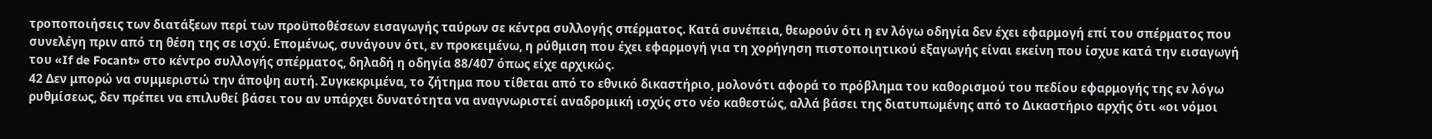τροποποιήσεις των διατάξεων περί των προϋποθέσεων εισαγωγής ταύρων σε κέντρα συλλογής σπέρματος. Κατά συνέπεια, θεωρούν ότι η εν λόγω οδηγία δεν έχει εφαρμογή επί του σπέρματος που συνελέγη πριν από τη θέση της σε ισχύ. Επομένως, συνάγουν ότι, εν προκειμένω, η ρύθμιση που έχει εφαρμογή για τη χορήγηση πιστοποιητικού εξαγωγής είναι εκείνη που ίσχυε κατά την εισαγωγή του «If de Focant» στο κέντρο συλλογής σπέρματος, δηλαδή η οδηγία 88/407 όπως είχε αρχικώς.
42 Δεν μπορώ να συμμεριστώ την άποψη αυτή. Συγκεκριμένα, το ζήτημα που τίθεται από το εθνικό δικαστήριο, μολονότι αφορά το πρόβλημα του καθορισμού του πεδίου εφαρμογής της εν λόγω ρυθμίσεως, δεν πρέπει να επιλυθεί βάσει του αν υπάρχει δυνατότητα να αναγνωριστεί αναδρομική ισχύς στο νέο καθεστώς, αλλά βάσει της διατυπωμένης από το Δικαστήριο αρχής ότι «οι νόμοι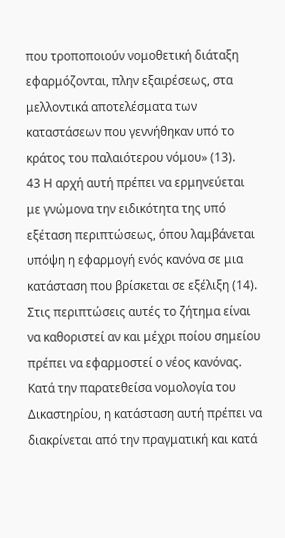που τροποποιούν νομοθετική διάταξη εφαρμόζονται, πλην εξαιρέσεως, στα μελλοντικά αποτελέσματα των καταστάσεων που γεννήθηκαν υπό το κράτος του παλαιότερου νόμου» (13).
43 Η αρχή αυτή πρέπει να ερμηνεύεται με γνώμονα την ειδικότητα της υπό εξέταση περιπτώσεως, όπου λαμβάνεται υπόψη η εφαρμογή ενός κανόνα σε μια κατάσταση που βρίσκεται σε εξέλιξη (14). Στις περιπτώσεις αυτές το ζήτημα είναι να καθοριστεί αν και μέχρι ποίου σημείου πρέπει να εφαρμοστεί ο νέος κανόνας. Κατά την παρατεθείσα νομολογία του Δικαστηρίου, η κατάσταση αυτή πρέπει να διακρίνεται από την πραγματική και κατά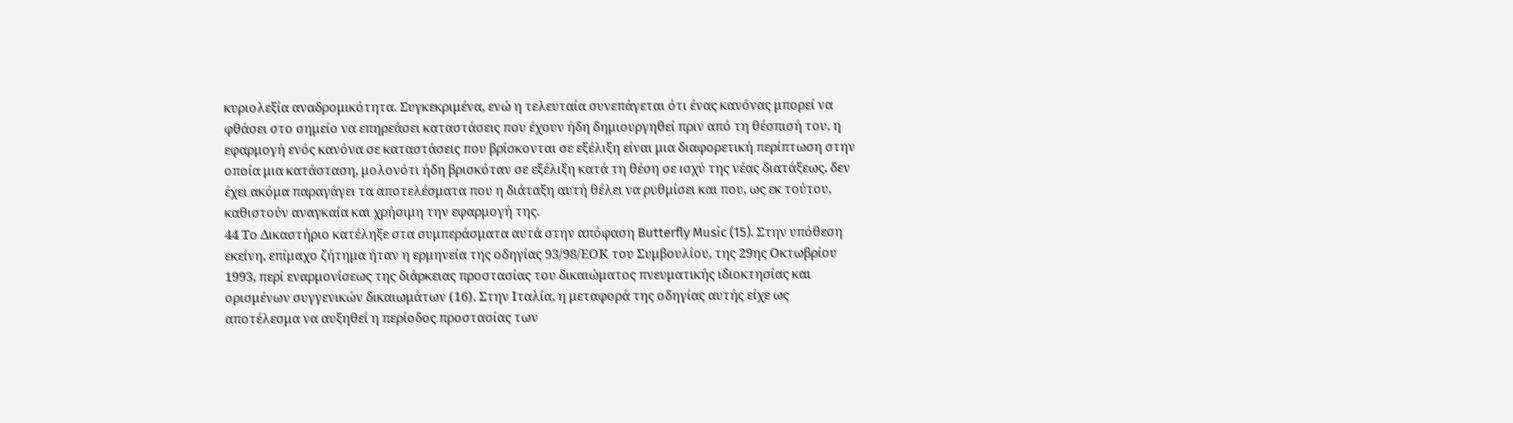κυριολεξία αναδρομικότητα. Συγκεκριμένα, ενώ η τελευταία συνεπάγεται ότι ένας κανόνας μπορεί να φθάσει στο σημείο να επηρεάσει καταστάσεις που έχουν ήδη δημιουργηθεί πριν από τη θέσπισή του, η εφαρμογή ενός κανόνα σε καταστάσεις που βρίσκονται σε εξέλιξη είναι μια διαφορετική περίπτωση στην οποία μια κατάσταση, μολονότι ήδη βρισκόταν σε εξέλιξη κατά τη θέση σε ισχύ της νέας διατάξεως, δεν έχει ακόμα παραγάγει τα αποτελέσματα που η διάταξη αυτή θέλει να ρυθμίσει και που, ως εκ τούτου, καθιστούν αναγκαία και χρήσιμη την εφαρμογή της.
44 Το Δικαστήριο κατέληξε στα συμπεράσματα αυτά στην απόφαση Butterfly Music (15). Στην υπόθεση εκείνη, επίμαχο ζήτημα ήταν η ερμηνεία της οδηγίας 93/98/ΕΟΚ του Συμβουλίου, της 29ης Οκτωβρίου 1993, περί εναρμονίσεως της διάρκειας προστασίας του δικαιώματος πνευματικής ιδιοκτησίας και ορισμένων συγγενικών δικαιωμάτων (16). Στην Ιταλία, η μεταφορά της οδηγίας αυτής είχε ως αποτέλεσμα να αυξηθεί η περίοδος προστασίας των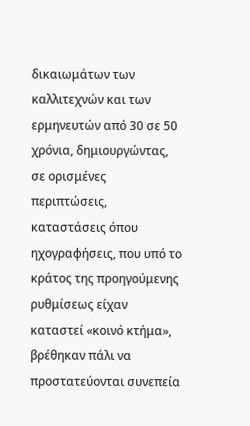δικαιωμάτων των καλλιτεχνών και των ερμηνευτών από 30 σε 50 χρόνια, δημιουργώντας, σε ορισμένες περιπτώσεις, καταστάσεις όπου ηχογραφήσεις, που υπό το κράτος της προηγούμενης ρυθμίσεως είχαν καταστεί «κοινό κτήμα», βρέθηκαν πάλι να προστατεύονται συνεπεία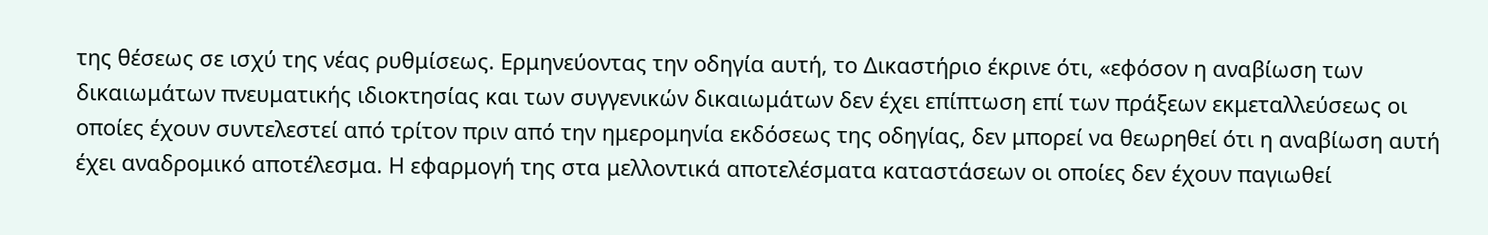της θέσεως σε ισχύ της νέας ρυθμίσεως. Ερμηνεύοντας την οδηγία αυτή, το Δικαστήριο έκρινε ότι, «εφόσον η αναβίωση των δικαιωμάτων πνευματικής ιδιοκτησίας και των συγγενικών δικαιωμάτων δεν έχει επίπτωση επί των πράξεων εκμεταλλεύσεως οι οποίες έχουν συντελεστεί από τρίτον πριν από την ημερομηνία εκδόσεως της οδηγίας, δεν μπορεί να θεωρηθεί ότι η αναβίωση αυτή έχει αναδρομικό αποτέλεσμα. Η εφαρμογή της στα μελλοντικά αποτελέσματα καταστάσεων οι οποίες δεν έχουν παγιωθεί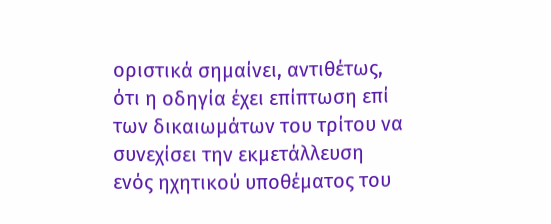οριστικά σημαίνει, αντιθέτως, ότι η οδηγία έχει επίπτωση επί των δικαιωμάτων του τρίτου να συνεχίσει την εκμετάλλευση ενός ηχητικού υποθέματος του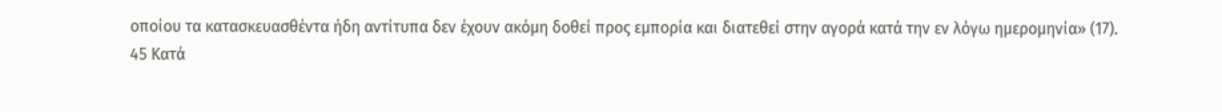οποίου τα κατασκευασθέντα ήδη αντίτυπα δεν έχουν ακόμη δοθεί προς εμπορία και διατεθεί στην αγορά κατά την εν λόγω ημερομηνία» (17).
45 Κατά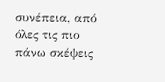συνέπεια, από όλες τις πιο πάνω σκέψεις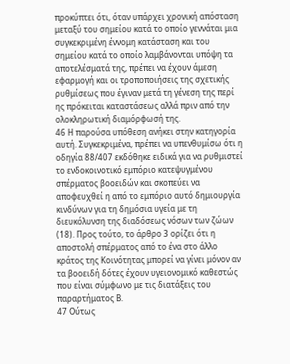προκύπτει ότι, όταν υπάρχει χρονική απόσταση μεταξύ του σημείου κατά το οποίο γεννάται μια συγκεκριμένη έννομη κατάσταση και του σημείου κατά το οποίο λαμβάνονται υπόψη τα αποτελέσματά της, πρέπει να έχουν άμεση εφαρμογή και οι τροποποιήσεις της σχετικής ρυθμίσεως που έγιναν μετά τη γένεση της περί ης πρόκειται καταστάσεως αλλά πριν από την ολοκληρωτική διαμόρφωσή της.
46 Η παρούσα υπόθεση ανήκει στην κατηγορία αυτή. Συγκεκριμένα, πρέπει να υπενθυμίσω ότι η οδηγία 88/407 εκδόθηκε ειδικά για να ρυθμιστεί το ενδοκοινοτικό εμπόριο κατεψυγμένου σπέρματος βοοειδών και σκοπεύει να αποφευχθεί η από το εμπόριο αυτό δημιουργία κινδύνων για τη δημόσια υγεία με τη διευκόλυνση της διαδόσεως νόσων των ζώων (18). Προς τούτο, το άρθρο 3 ορίζει ότι η αποστολή σπέρματος από το ένα στο άλλο κράτος της Κοινότητας μπορεί να γίνει μόνον αν τα βοοειδή δότες έχουν υγειονομικό καθεστώς που είναι σύμφωνο με τις διατάξεις του παραρτήματος Β.
47 Ούτως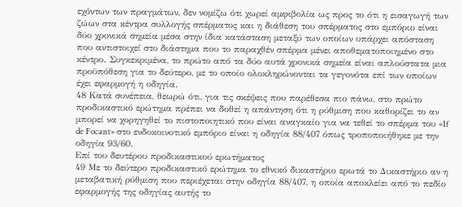εχόντων των πραγμάτων, δεν νομίζω ότι χωρεί αμφιβολία ως προς το ότι η εισαγωγή των ζώων στα κέντρα συλλογής σπέρματος και η διάθεση του σπέρματος στο εμπόριο είναι δύο χρονικά σημεία μέσα στην ίδια κατάσταση μεταξύ των οποίων υπάρχει απόσταση που αντιστοιχεί στο διάστημα που το παραχθέν σπέρμα μένει αποθεματοποιημένο στο κέντρο. Συγκεκριμένα, το πρώτο από τα δύο αυτά χρονικά σημεία είναι απλούστατα μια προϋπόθεση για το δεύτερο, με το οποίο ολοκληρώνονται τα γεγονότα επί των οποίων έχει εφαρμογή η οδηγία.
48 Κατά συνέπεια, θεωρώ ότι, για τις σκέψεις που παρέθεσα πιο πάνω, στο πρώτο προδικαστικό ερώτημα πρέπει να δοθεί η απάντηση ότι η ρύθμιση που καθορίζει το αν μπορεί να χορηγηθεί το πιστοποιητικό που είναι αναγκαίο για να τεθεί το σπέρμα του «If de Focant» στο ενδοκοινοτικό εμπόριο είναι η οδηγία 88/407 όπως τροποποιήθηκε με την οδηγία 93/60.
Επί του δευτέρου προδικαστικού ερωτήματος
49 Με το δεύτερο προδικαστικό ερώτημα το εθνικό δικαστήριο ερωτά το Δικαστήριο αν η μεταβατική ρύθμιση που περιέχεται στην οδηγία 88/407, η οποία αποκλείει από το πεδίο εφαρμογής της οδηγίας αυτής το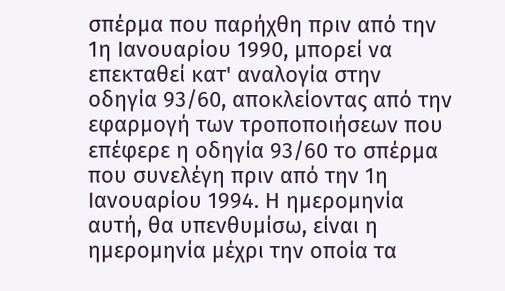σπέρμα που παρήχθη πριν από την 1η Ιανουαρίου 1990, μπορεί να επεκταθεί κατ' αναλογία στην οδηγία 93/60, αποκλείοντας από την εφαρμογή των τροποποιήσεων που επέφερε η οδηγία 93/60 το σπέρμα που συνελέγη πριν από την 1η Ιανουαρίου 1994. Η ημερομηνία αυτή, θα υπενθυμίσω, είναι η ημερομηνία μέχρι την οποία τα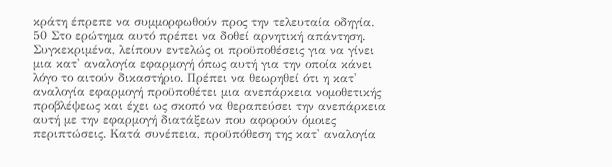κράτη έπρεπε να συμμορφωθούν προς την τελευταία οδηγία.
50 Στο ερώτημα αυτό πρέπει να δοθεί αρνητική απάντηση. Συγκεκριμένα, λείπουν εντελώς οι προϋποθέσεις για να γίνει μια κατ' αναλογία εφαρμογή όπως αυτή για την οποία κάνει λόγο το αιτούν δικαστήριο. Πρέπει να θεωρηθεί ότι η κατ' αναλογία εφαρμογή προϋποθέτει μια ανεπάρκεια νομοθετικής προβλέψεως και έχει ως σκοπό να θεραπεύσει την ανεπάρκεια αυτή με την εφαρμογή διατάξεων που αφορούν όμοιες περιπτώσεις. Κατά συνέπεια, προϋπόθεση της κατ' αναλογία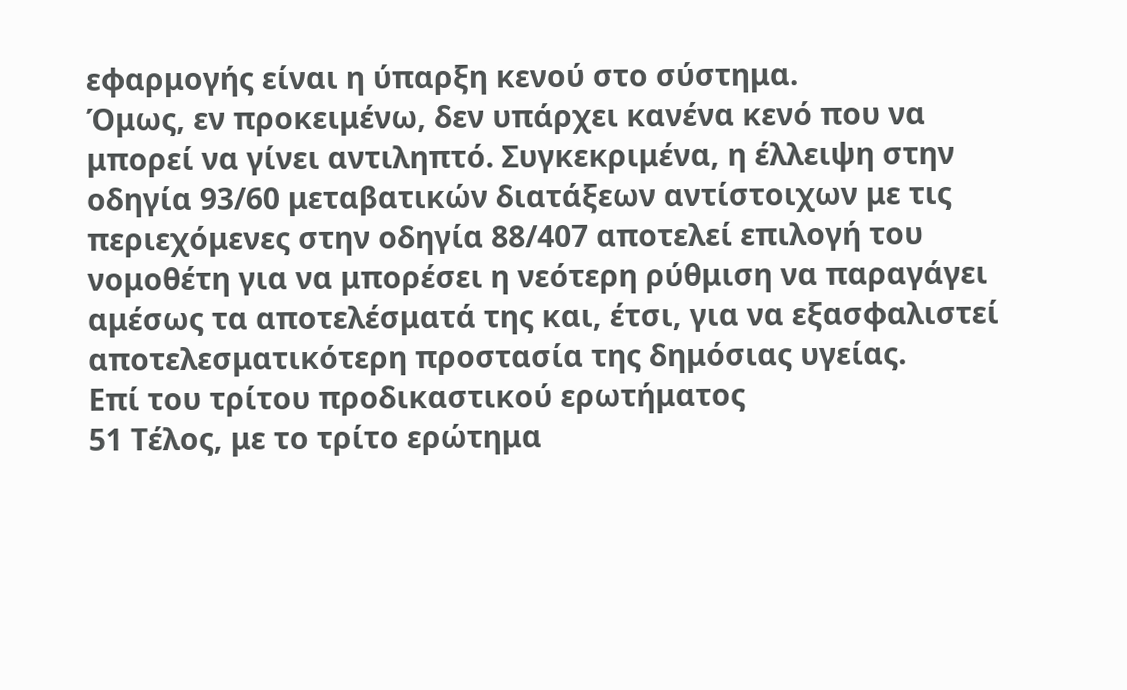εφαρμογής είναι η ύπαρξη κενού στο σύστημα.
Όμως, εν προκειμένω, δεν υπάρχει κανένα κενό που να μπορεί να γίνει αντιληπτό. Συγκεκριμένα, η έλλειψη στην οδηγία 93/60 μεταβατικών διατάξεων αντίστοιχων με τις περιεχόμενες στην οδηγία 88/407 αποτελεί επιλογή του νομοθέτη για να μπορέσει η νεότερη ρύθμιση να παραγάγει αμέσως τα αποτελέσματά της και, έτσι, για να εξασφαλιστεί αποτελεσματικότερη προστασία της δημόσιας υγείας.
Επί του τρίτου προδικαστικού ερωτήματος
51 Τέλος, με το τρίτο ερώτημα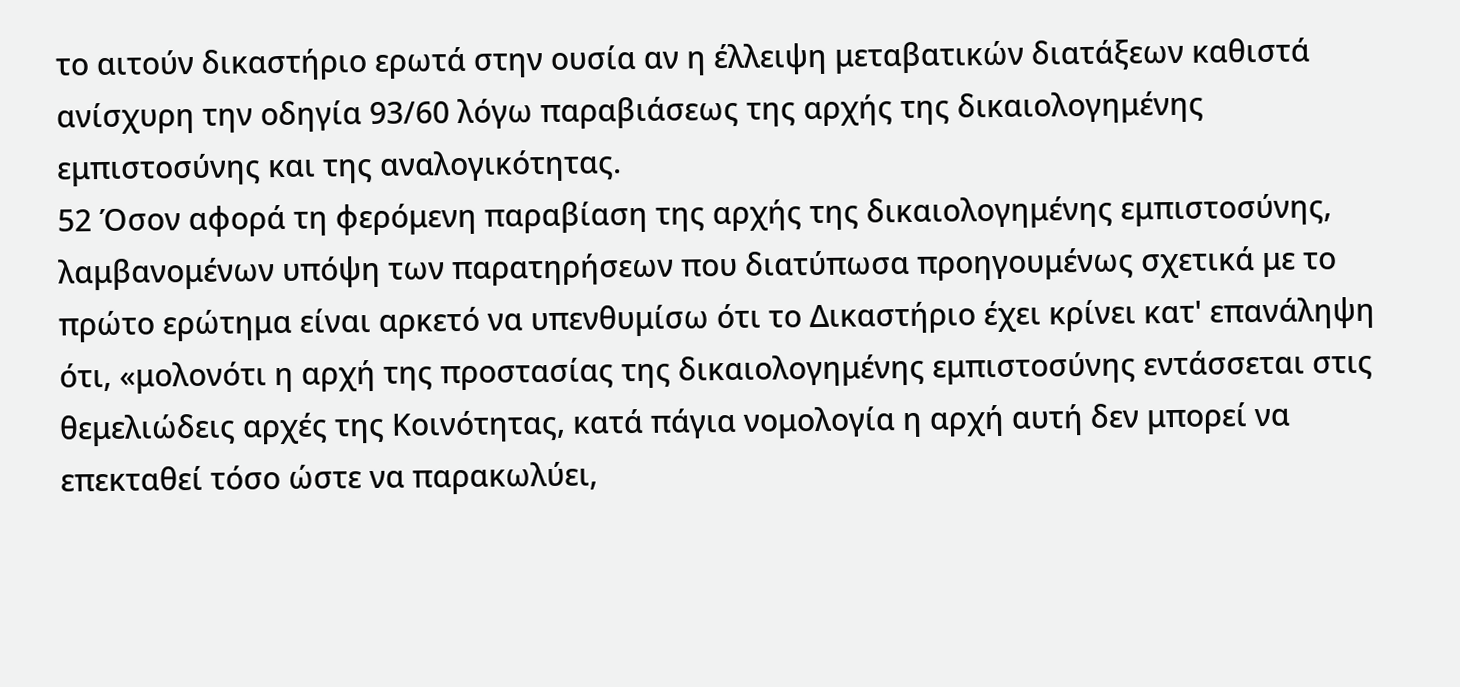το αιτούν δικαστήριο ερωτά στην ουσία αν η έλλειψη μεταβατικών διατάξεων καθιστά ανίσχυρη την οδηγία 93/60 λόγω παραβιάσεως της αρχής της δικαιολογημένης εμπιστοσύνης και της αναλογικότητας.
52 Όσον αφορά τη φερόμενη παραβίαση της αρχής της δικαιολογημένης εμπιστοσύνης, λαμβανομένων υπόψη των παρατηρήσεων που διατύπωσα προηγουμένως σχετικά με το πρώτο ερώτημα είναι αρκετό να υπενθυμίσω ότι το Δικαστήριο έχει κρίνει κατ' επανάληψη ότι, «μολονότι η αρχή της προστασίας της δικαιολογημένης εμπιστοσύνης εντάσσεται στις θεμελιώδεις αρχές της Κοινότητας, κατά πάγια νομολογία η αρχή αυτή δεν μπορεί να επεκταθεί τόσο ώστε να παρακωλύει,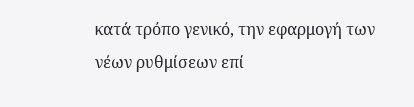κατά τρόπο γενικό, την εφαρμογή των νέων ρυθμίσεων επί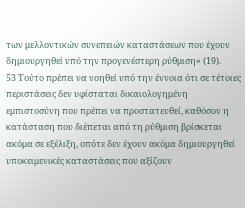των μελλοντικών συνεπειών καταστάσεων που έχουν δημιουργηθεί υπό την προγενέστερη ρύθμιση» (19).
53 Τούτο πρέπει να νοηθεί υπό την έννοια ότι σε τέτοιες περιστάσεις δεν υφίσταται δικαιολογημένη εμπιστοσύνη που πρέπει να προστατευθεί, καθόσον η κατάσταση που διέπεται από τη ρύθμιση βρίσκεται ακόμα σε εξέλιξη, οπότε δεν έχουν ακόμα δημιουργηθεί υποκειμενικές καταστάσεις που αξίζουν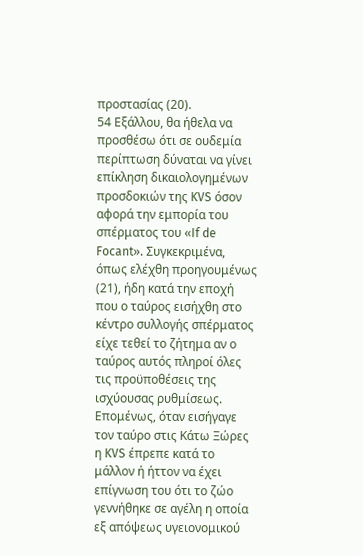προστασίας (20).
54 Εξάλλου, θα ήθελα να προσθέσω ότι σε ουδεμία περίπτωση δύναται να γίνει επίκληση δικαιολογημένων προσδοκιών της KVS όσον αφορά την εμπορία του σπέρματος του «If de Focant». Συγκεκριμένα, όπως ελέχθη προηγουμένως (21), ήδη κατά την εποχή που ο ταύρος εισήχθη στο κέντρο συλλογής σπέρματος είχε τεθεί το ζήτημα αν ο ταύρος αυτός πληροί όλες τις προϋποθέσεις της ισχύουσας ρυθμίσεως. Επομένως, όταν εισήγαγε τον ταύρο στις Κάτω Ξώρες η KVS έπρεπε κατά το μάλλον ή ήττον να έχει επίγνωση του ότι το ζώο γεννήθηκε σε αγέλη η οποία εξ απόψεως υγειονομικού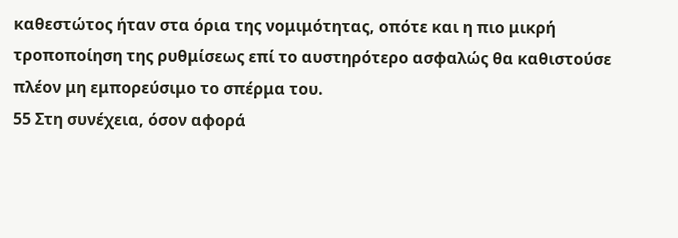καθεστώτος ήταν στα όρια της νομιμότητας, οπότε και η πιο μικρή τροποποίηση της ρυθμίσεως επί το αυστηρότερο ασφαλώς θα καθιστούσε πλέον μη εμπορεύσιμο το σπέρμα του.
55 Στη συνέχεια, όσον αφορά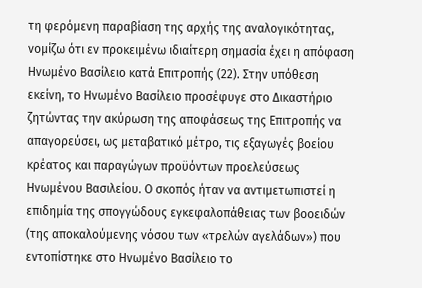τη φερόμενη παραβίαση της αρχής της αναλογικότητας, νομίζω ότι εν προκειμένω ιδιαίτερη σημασία έχει η απόφαση Ηνωμένο Βασίλειο κατά Επιτροπής (22). Στην υπόθεση εκείνη, το Ηνωμένο Βασίλειο προσέφυγε στο Δικαστήριο ζητώντας την ακύρωση της αποφάσεως της Επιτροπής να απαγορεύσει, ως μεταβατικό μέτρο, τις εξαγωγές βοείου κρέατος και παραγώγων προϋόντων προελεύσεως Ηνωμένου Βασιλείου. Ο σκοπός ήταν να αντιμετωπιστεί η επιδημία της σπογγώδους εγκεφαλοπάθειας των βοοειδών (της αποκαλούμενης νόσου των «τρελών αγελάδων») που εντοπίστηκε στο Ηνωμένο Βασίλειο το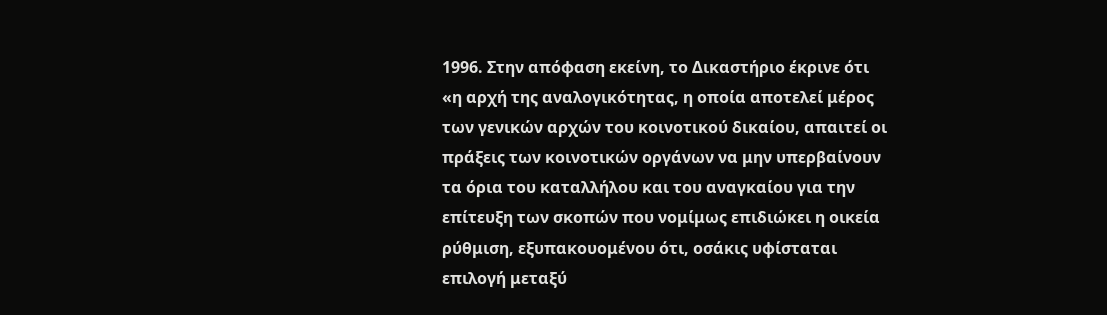1996. Στην απόφαση εκείνη, το Δικαστήριο έκρινε ότι «η αρχή της αναλογικότητας, η οποία αποτελεί μέρος των γενικών αρχών του κοινοτικού δικαίου, απαιτεί οι πράξεις των κοινοτικών οργάνων να μην υπερβαίνουν τα όρια του καταλλήλου και του αναγκαίου για την επίτευξη των σκοπών που νομίμως επιδιώκει η οικεία ρύθμιση, εξυπακουομένου ότι, οσάκις υφίσταται επιλογή μεταξύ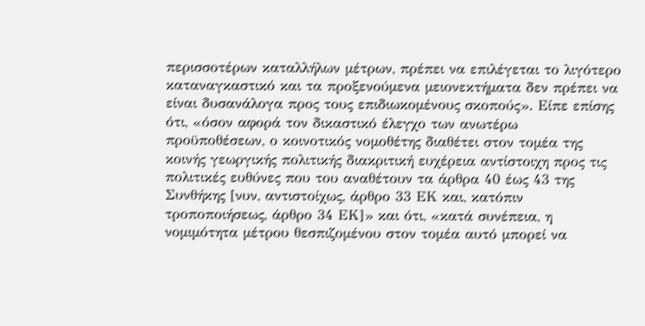περισσοτέρων καταλλήλων μέτρων, πρέπει να επιλέγεται το λιγότερο καταναγκαστικό και τα προξενούμενα μειονεκτήματα δεν πρέπει να είναι δυσανάλογα προς τους επιδιωκομένους σκοπούς». Είπε επίσης ότι, «όσον αφορά τον δικαστικό έλεγχο των ανωτέρω προϋποθέσεων, ο κοινοτικός νομοθέτης διαθέτει στον τομέα της κοινής γεωργικής πολιτικής διακριτική ευχέρεια αντίστοιχη προς τις πολιτικές ευθύνες που του αναθέτουν τα άρθρα 40 έως 43 της Συνθήκης [νυν, αντιστοίχως, άρθρο 33 ΕΚ και, κατόπιν τροποποιήσεως, άρθρο 34 ΕΚ]» και ότι, «κατά συνέπεια, η νομιμότητα μέτρου θεσπιζομένου στον τομέα αυτό μπορεί να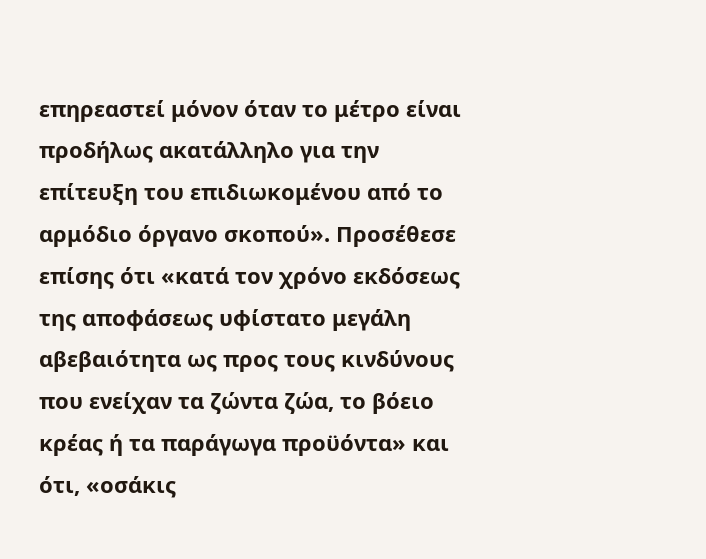επηρεαστεί μόνον όταν το μέτρο είναι προδήλως ακατάλληλο για την επίτευξη του επιδιωκομένου από το αρμόδιο όργανο σκοπού». Προσέθεσε επίσης ότι «κατά τον χρόνο εκδόσεως της αποφάσεως υφίστατο μεγάλη αβεβαιότητα ως προς τους κινδύνους που ενείχαν τα ζώντα ζώα, το βόειο κρέας ή τα παράγωγα προϋόντα» και ότι, «οσάκις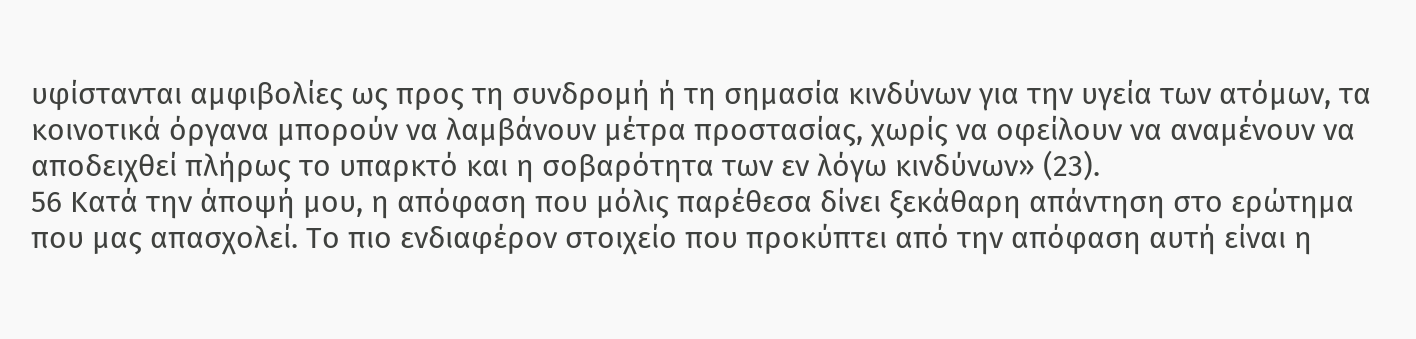υφίστανται αμφιβολίες ως προς τη συνδρομή ή τη σημασία κινδύνων για την υγεία των ατόμων, τα κοινοτικά όργανα μπορούν να λαμβάνουν μέτρα προστασίας, χωρίς να οφείλουν να αναμένουν να αποδειχθεί πλήρως το υπαρκτό και η σοβαρότητα των εν λόγω κινδύνων» (23).
56 Κατά την άποψή μου, η απόφαση που μόλις παρέθεσα δίνει ξεκάθαρη απάντηση στο ερώτημα που μας απασχολεί. Το πιο ενδιαφέρον στοιχείο που προκύπτει από την απόφαση αυτή είναι η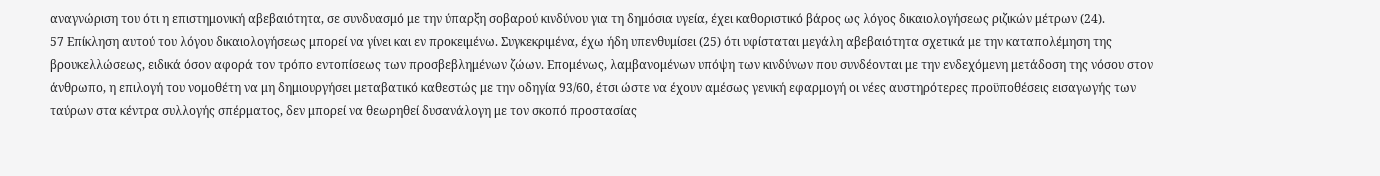αναγνώριση του ότι η επιστημονική αβεβαιότητα, σε συνδυασμό με την ύπαρξη σοβαρού κινδύνου για τη δημόσια υγεία, έχει καθοριστικό βάρος ως λόγος δικαιολογήσεως ριζικών μέτρων (24).
57 Επίκληση αυτού του λόγου δικαιολογήσεως μπορεί να γίνει και εν προκειμένω. Συγκεκριμένα, έχω ήδη υπενθυμίσει (25) ότι υφίσταται μεγάλη αβεβαιότητα σχετικά με την καταπολέμηση της βρουκελλώσεως, ειδικά όσον αφορά τον τρόπο εντοπίσεως των προσβεβλημένων ζώων. Επομένως, λαμβανομένων υπόψη των κινδύνων που συνδέονται με την ενδεχόμενη μετάδοση της νόσου στον άνθρωπο, η επιλογή του νομοθέτη να μη δημιουργήσει μεταβατικό καθεστώς με την οδηγία 93/60, έτσι ώστε να έχουν αμέσως γενική εφαρμογή οι νέες αυστηρότερες προϋποθέσεις εισαγωγής των ταύρων στα κέντρα συλλογής σπέρματος, δεν μπορεί να θεωρηθεί δυσανάλογη με τον σκοπό προστασίας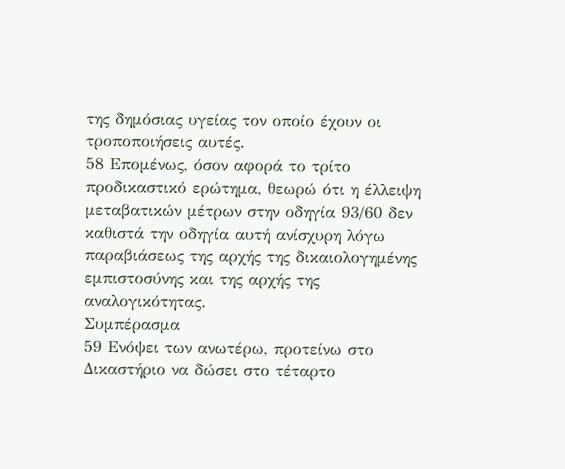της δημόσιας υγείας τον οποίο έχουν οι τροποποιήσεις αυτές.
58 Επομένως, όσον αφορά το τρίτο προδικαστικό ερώτημα, θεωρώ ότι η έλλειψη μεταβατικών μέτρων στην οδηγία 93/60 δεν καθιστά την οδηγία αυτή ανίσχυρη λόγω παραβιάσεως της αρχής της δικαιολογημένης εμπιστοσύνης και της αρχής της αναλογικότητας.
Συμπέρασμα
59 Ενόψει των ανωτέρω, προτείνω στο Δικαστήριο να δώσει στο τέταρτο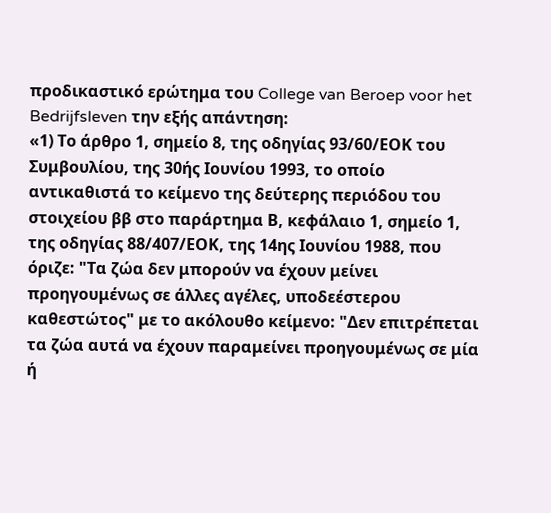προδικαστικό ερώτημα του College van Beroep voor het Bedrijfsleven την εξής απάντηση:
«1) Το άρθρο 1, σημείο 8, της οδηγίας 93/60/ΕΟΚ του Συμβουλίου, της 30ής Ιουνίου 1993, το οποίο αντικαθιστά το κείμενο της δεύτερης περιόδου του στοιχείου ββ στο παράρτημα Β, κεφάλαιο 1, σημείο 1, της οδηγίας 88/407/ΕΟΚ, της 14ης Ιουνίου 1988, που όριζε: "Τα ζώα δεν μπορούν να έχουν μείνει προηγουμένως σε άλλες αγέλες, υποδεέστερου καθεστώτος" με το ακόλουθο κείμενο: "Δεν επιτρέπεται τα ζώα αυτά να έχουν παραμείνει προηγουμένως σε μία ή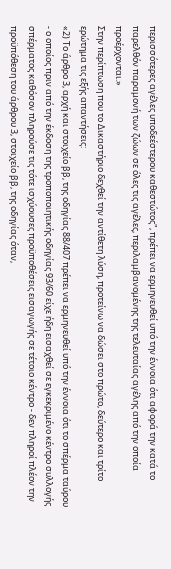περισσότερες αγέλες υποδεέστερου καθεστώτος", πρέπει να ερμηνευθεί υπό την έννοια ότι αφορά την κατά το παρελθόν παραμονή των ζώων σε όλες τις αγέλες, περιλαμβανομένης της τελευταίας αγέλης από την οποία προέρχονται.»
Στην περίπτωση που το Δικαστήριο δεχθεί την αντίθετη λύση, προτείνω να δώσει στο πρώτο, δεύτερο και τρίτο ερώτημα τις εξής απαντήσεις:
«2) Το άρθρο 3, αρχή και στοιχείο ββ, της οδηγίας 88/407 πρέπει να ερμηνευθεί υπό την έννοια ότι το σπέρμα ταύρου - ο οποίος πριν από την έκδοση της τροποποιητικής οδηγίας 93/60 είχε ήδη εισαχθεί σε εγκεκριμένο κέντρο συλλογής σπέρματος καθόσον πληρούσε τις τότε ισχύουσες προϋποθέσεις εισαγωγής σε τέτοιο κέντρο - δεν πληροί πλέον την προϋπόθεση του άρθρου 3, στοιχείο ββ, της οδηγίας όταν,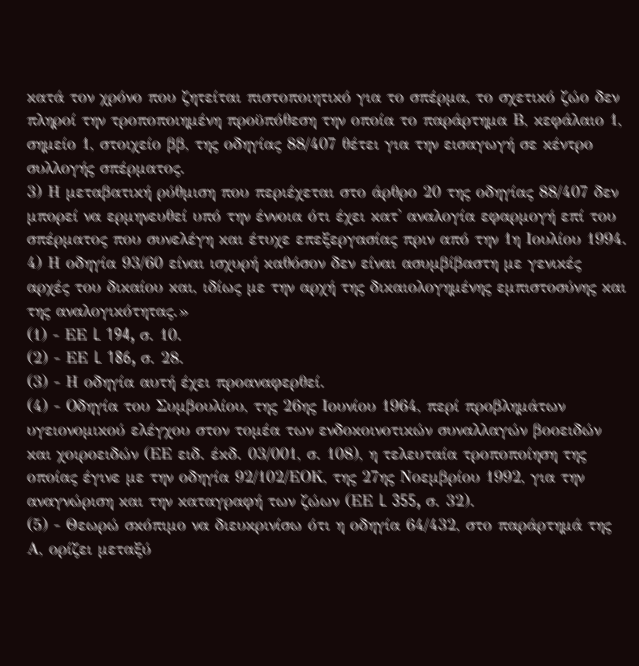κατά τον χρόνο που ζητείται πιστοποιητικό για το σπέρμα, το σχετικό ζώο δεν πληροί την τροποποιημένη προϋπόθεση την οποία το παράρτημα Β, κεφάλαιο 1, σημείο 1, στοιχείο ββ, της οδηγίας 88/407 θέτει για την εισαγωγή σε κέντρο συλλογής σπέρματος.
3) Η μεταβατική ρύθμιση που περιέχεται στο άρθρο 20 της οδηγίας 88/407 δεν μπορεί να ερμηνευθεί υπό την έννοια ότι έχει κατ' αναλογία εφαρμογή επί του σπέρματος που συνελέγη και έτυχε επεξεργασίας πριν από την 1η Ιουλίου 1994.
4) Η οδηγία 93/60 είναι ισχυρή καθόσον δεν είναι ασυμβίβαστη με γενικές αρχές του δικαίου και, ιδίως με την αρχή της δικαιολογημένης εμπιστοσύνης και της αναλογικότητας.»
(1) - ΕΕ L 194, σ. 10.
(2) - ΕΕ L 186, σ. 28.
(3) - Η οδηγία αυτή έχει προαναφερθεί.
(4) - Οδηγία του Συμβουλίου, της 26ης Ιουνίου 1964, περί προβλημάτων υγειονομικού ελέγχου στον τομέα των ενδοκοινοτικών συναλλαγών βοοειδών και χοιροειδών (ΕΕ ειδ. έκδ. 03/001, σ. 108), η τελευταία τροποποίηση της οποίας έγινε με την οδηγία 92/102/ΕΟΚ, της 27ης Νοεμβρίου 1992, για την αναγνώριση και την καταγραφή των ζώων (ΕΕ L 355, σ. 32).
(5) - Θεωρώ σκόπιμο να διευκρινίσω ότι η οδηγία 64/432, στο παράρτημά της Α, ορίζει μεταξύ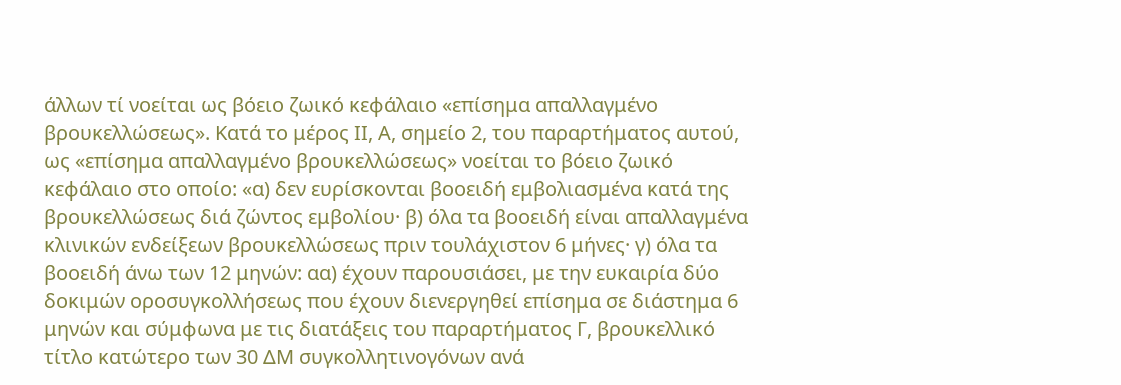άλλων τί νοείται ως βόειο ζωικό κεφάλαιο «επίσημα απαλλαγμένο βρουκελλώσεως». Κατά το μέρος ΙΙ, Α, σημείο 2, του παραρτήματος αυτού, ως «επίσημα απαλλαγμένο βρουκελλώσεως» νοείται το βόειο ζωικό κεφάλαιο στο οποίο: «α) δεν ευρίσκονται βοοειδή εμβολιασμένα κατά της βρουκελλώσεως διά ζώντος εμβολίου· β) όλα τα βοοειδή είναι απαλλαγμένα κλινικών ενδείξεων βρουκελλώσεως πριν τουλάχιστον 6 μήνες· γ) όλα τα βοοειδή άνω των 12 μηνών: αα) έχουν παρουσιάσει, με την ευκαιρία δύο δοκιμών οροσυγκολλήσεως που έχουν διενεργηθεί επίσημα σε διάστημα 6 μηνών και σύμφωνα με τις διατάξεις του παραρτήματος Γ, βρουκελλικό τίτλο κατώτερο των 30 ΔΜ συγκολλητινογόνων ανά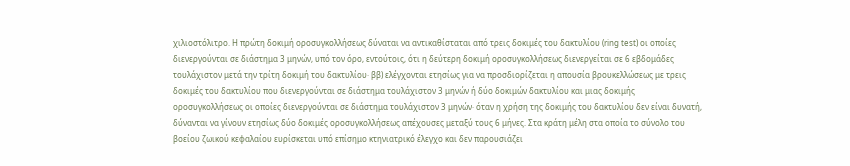χιλιοστόλιτρο. Η πρώτη δοκιμή οροσυγκολλήσεως δύναται να αντικαθίσταται από τρεις δοκιμές του δακτυλίου (ring test) οι οποίες διενεργούνται σε διάστημα 3 μηνών, υπό τον όρο, εντούτοις, ότι η δεύτερη δοκιμή οροσυγκολλήσεως διενεργείται σε 6 εβδομάδες τουλάχιστον μετά την τρίτη δοκιμή του δακτυλίου· ββ) ελέγχονται ετησίως για να προσδιορίζεται η απουσία βρουκελλώσεως με τρεις δοκιμές του δακτυλίου που διενεργούνται σε διάστημα τουλάχιστον 3 μηνών ή δύο δοκιμών δακτυλίου και μιας δοκιμής οροσυγκολλήσεως οι οποίες διενεργούνται σε διάστημα τουλάχιστον 3 μηνών· όταν η χρήση της δοκιμής του δακτυλίου δεν είναι δυνατή, δύνανται να γίνουν ετησίως δύο δοκιμές οροσυγκολλήσεως απέχουσες μεταξύ τους 6 μήνες. Στα κράτη μέλη στα οποία το σύνολο του βοείου ζωικού κεφαλαίου ευρίσκεται υπό επίσημο κτηνιατρικό έλεγχο και δεν παρουσιάζει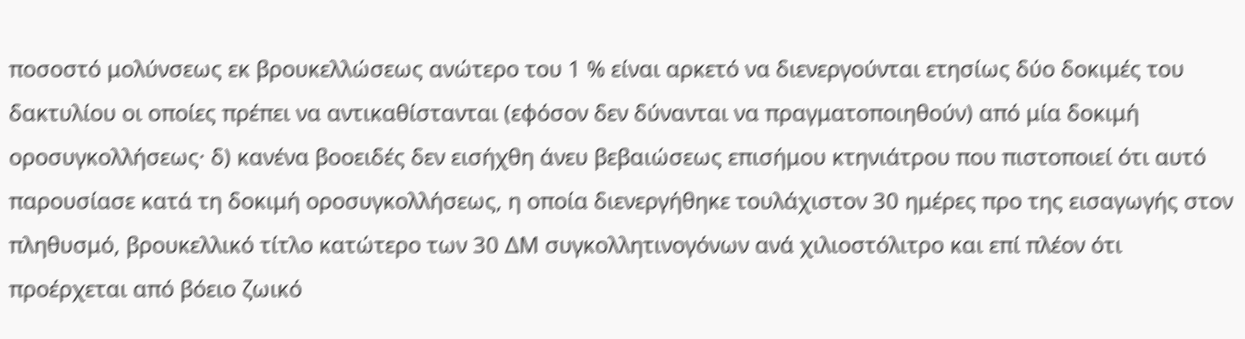ποσοστό μολύνσεως εκ βρουκελλώσεως ανώτερο του 1 % είναι αρκετό να διενεργούνται ετησίως δύο δοκιμές του δακτυλίου οι οποίες πρέπει να αντικαθίστανται (εφόσον δεν δύνανται να πραγματοποιηθούν) από μία δοκιμή οροσυγκολλήσεως· δ) κανένα βοοειδές δεν εισήχθη άνευ βεβαιώσεως επισήμου κτηνιάτρου που πιστοποιεί ότι αυτό παρουσίασε κατά τη δοκιμή οροσυγκολλήσεως, η οποία διενεργήθηκε τουλάχιστον 30 ημέρες προ της εισαγωγής στον πληθυσμό, βρουκελλικό τίτλο κατώτερο των 30 ΔΜ συγκολλητινογόνων ανά χιλιοστόλιτρο και επί πλέον ότι προέρχεται από βόειο ζωικό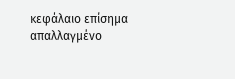κεφάλαιο επίσημα απαλλαγμένο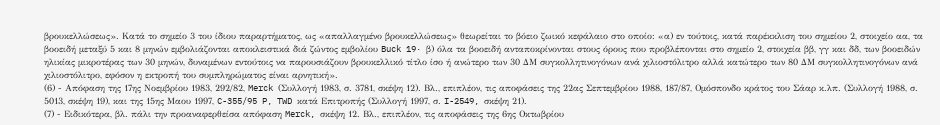βρουκελλώσεως». Κατά το σημείο 3 του ίδιου παραρτήματος, ως «απαλλαγμένο βρουκελλώσεως» θεωρείται το βόειο ζωικό κεφάλαιο στο οποίο: «α) εν τούτοις, κατά παρέκκλιση του σημείου 2, στοιχείο αα, τα βοοειδή μεταξύ 5 και 8 μηνών εμβολιάζονται αποκλειστικά διά ζώντος εμβολίου Buck 19· β) όλα τα βοοειδή ανταποκρίνονται στους όρους που προβλέπονται στο σημείο 2, στοιχεία ββ, γγ και δδ, των βοοειδών ηλικίας μικροτέρας των 30 μηνών, δυναμένων εντούτοις να παρουσιάζουν βρουκελλικό τίτλο ίσο ή ανώτερο των 30 ΔΜ συγκολλητινογόνων ανά χιλιοστόλιτρο αλλά κατώτερο των 80 ΔΜ συγκολλητινογόνων ανά χιλιοστόλιτρο, εφόσον η εκτροπή του συμπληρώματος είναι αρνητική».
(6) - Απόφαση της 17ης Νοεμβρίου 1983, 292/82, Merck (Συλλογή 1983, σ. 3781, σκέψη 12). Βλ., επιπλέον, τις αποφάσεις της 22ας Σεπτεμβρίου 1988, 187/87, Ομόσπονδο κράτος του Σάαρ κ.λπ. (Συλλογή 1988, σ. 5013, σκέψη 19), και της 15ης Μαου 1997, C-355/95 P, TWD κατά Επιτροπής (Συλλογή 1997, σ. I-2549, σκέψη 21).
(7) - Ειδικότερα, βλ. πάλι την προαναφερθείσα απόφαση Merck, σκέψη 12. Βλ., επιπλέον, τις αποφάσεις της 6ης Οκτωβρίου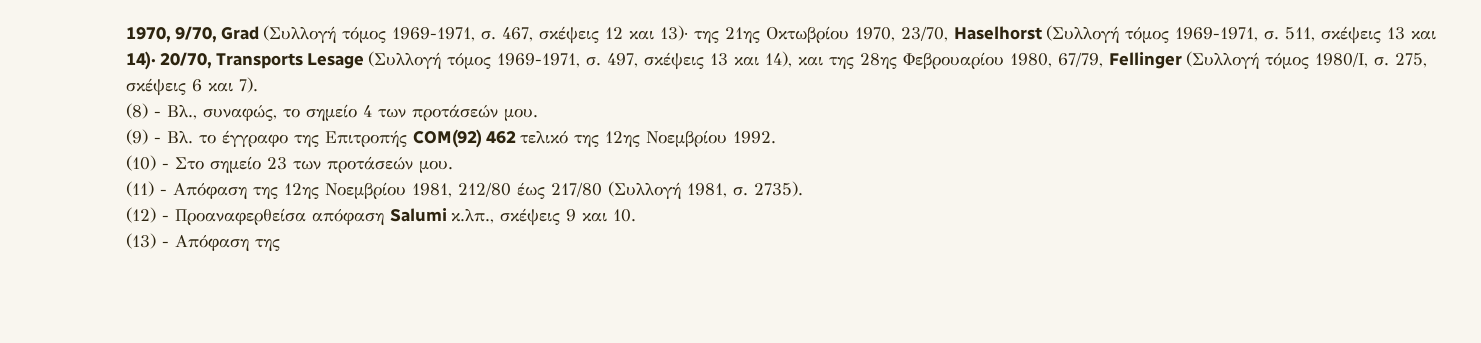1970, 9/70, Grad (Συλλογή τόμος 1969-1971, σ. 467, σκέψεις 12 και 13)· της 21ης Οκτωβρίου 1970, 23/70, Haselhorst (Συλλογή τόμος 1969-1971, σ. 511, σκέψεις 13 και 14)· 20/70, Transports Lesage (Συλλογή τόμος 1969-1971, σ. 497, σκέψεις 13 και 14), και της 28ης Φεβρουαρίου 1980, 67/79, Fellinger (Συλλογή τόμος 1980/Ι, σ. 275, σκέψεις 6 και 7).
(8) - Βλ., συναφώς, το σημείο 4 των προτάσεών μου.
(9) - Βλ. το έγγραφο της Επιτροπής COM(92) 462 τελικό της 12ης Νοεμβρίου 1992.
(10) - Στο σημείο 23 των προτάσεών μου.
(11) - Απόφαση της 12ης Νοεμβρίου 1981, 212/80 έως 217/80 (Συλλογή 1981, σ. 2735).
(12) - Προαναφερθείσα απόφαση Salumi κ.λπ., σκέψεις 9 και 10.
(13) - Απόφαση της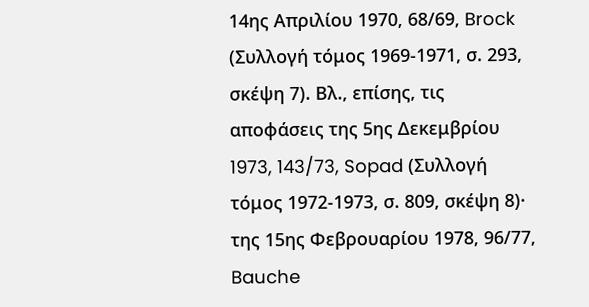14ης Απριλίου 1970, 68/69, Brock (Συλλογή τόμος 1969-1971, σ. 293, σκέψη 7). Βλ., επίσης, τις αποφάσεις της 5ης Δεκεμβρίου 1973, 143/73, Sopad (Συλλογή τόμος 1972-1973, σ. 809, σκέψη 8)· της 15ης Φεβρουαρίου 1978, 96/77, Bauche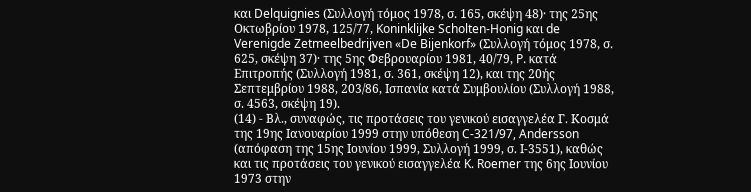και Delquignies (Συλλογή τόμος 1978, σ. 165, σκέψη 48)· της 25ης Οκτωβρίου 1978, 125/77, Koninklijke Scholten-Honig και de Verenigde Zetmeelbedrijven «De Bijenkorf» (Συλλογή τόμος 1978, σ. 625, σκέψη 37)· της 5ης Φεβρουαρίου 1981, 40/79, P. κατά Επιτροπής (Συλλογή 1981, σ. 361, σκέψη 12), και της 20ής Σεπτεμβρίου 1988, 203/86, Ισπανία κατά Συμβουλίου (Συλλογή 1988, σ. 4563, σκέψη 19).
(14) - Βλ., συναφώς, τις προτάσεις του γενικού εισαγγελέα Γ. Κοσμά της 19ης Ιανουαρίου 1999 στην υπόθεση C-321/97, Andersson (απόφαση της 15ης Ιουνίου 1999, Συλλογή 1999, σ. Ι-3551), καθώς και τις προτάσεις του γενικού εισαγγελέα K. Roemer της 6ης Ιουνίου 1973 στην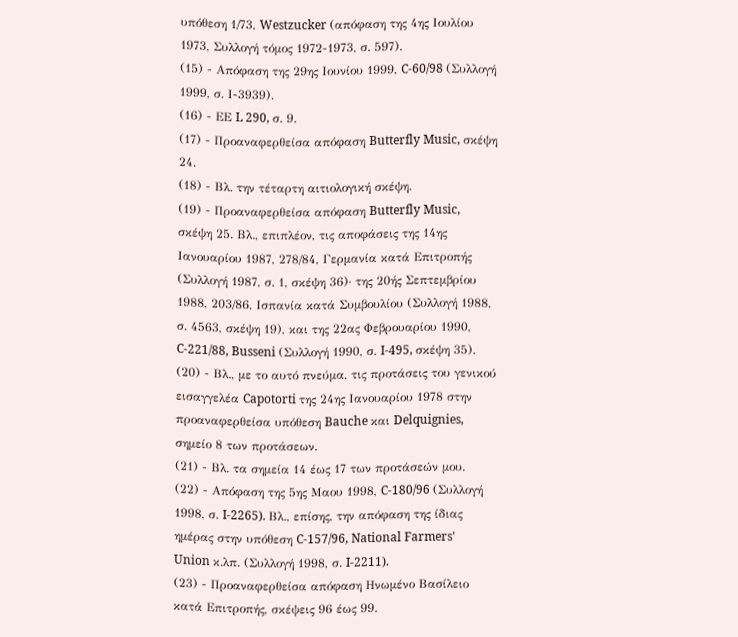υπόθεση 1/73, Westzucker (απόφαση της 4ης Ιουλίου 1973, Συλλογή τόμος 1972-1973, σ. 597).
(15) - Απόφαση της 29ης Ιουνίου 1999, C-60/98 (Συλλογή 1999, σ. Ι-3939).
(16) - ΕΕ L 290, σ. 9.
(17) - Προαναφερθείσα απόφαση Butterfly Music, σκέψη 24.
(18) - Βλ. την τέταρτη αιτιολογική σκέψη.
(19) - Προαναφερθείσα απόφαση Butterfly Music, σκέψη 25. Βλ., επιπλέον, τις αποφάσεις της 14ης Ιανουαρίου 1987, 278/84, Γερμανία κατά Επιτροπής (Συλλογή 1987, σ. 1, σκέψη 36)· της 20ής Σεπτεμβρίου 1988, 203/86, Ισπανία κατά Συμβουλίου (Συλλογή 1988, σ. 4563, σκέψη 19), και της 22ας Φεβρουαρίου 1990, C-221/88, Busseni (Συλλογή 1990, σ. I-495, σκέψη 35).
(20) - Βλ., με το αυτό πνεύμα, τις προτάσεις του γενικού εισαγγελέα Capotorti της 24ης Ιανουαρίου 1978 στην προαναφερθείσα υπόθεση Bauche και Delquignies, σημείο 8 των προτάσεων.
(21) - Βλ. τα σημεία 14 έως 17 των προτάσεών μου.
(22) - Απόφαση της 5ης Μαου 1998, C-180/96 (Συλλογή 1998, σ. I-2265). Βλ., επίσης, την απόφαση της ίδιας ημέρας στην υπόθεση C-157/96, National Farmers' Union κ.λπ. (Συλλογή 1998, σ. I-2211).
(23) - Προαναφερθείσα απόφαση Ηνωμένο Βασίλειο κατά Επιτροπής, σκέψεις 96 έως 99.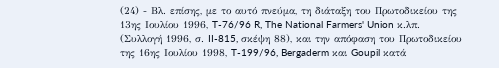(24) - Βλ. επίσης, με το αυτό πνεύμα, τη διάταξη του Πρωτοδικείου της 13ης Ιουλίου 1996, T-76/96 R, The National Farmers' Union κ.λπ. (Συλλογή 1996, σ. II-815, σκέψη 88), και την απόφαση του Πρωτοδικείου της 16ης Ιουλίου 1998, T-199/96, Bergaderm και Goupil κατά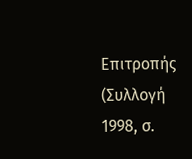Επιτροπής (Συλλογή 1998, σ.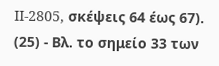II-2805, σκέψεις 64 έως 67).
(25) - Βλ. το σημείο 33 των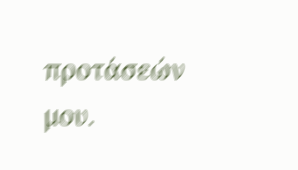προτάσεών μου.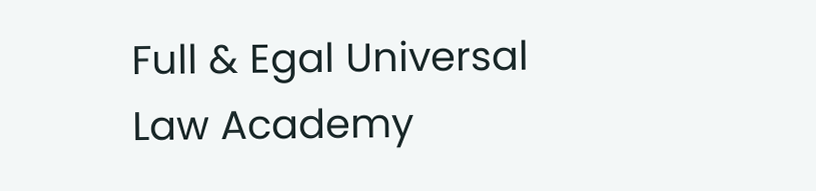Full & Egal Universal Law Academy